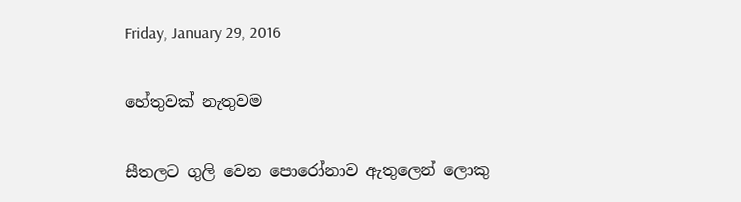Friday, January 29, 2016

හේතුවක් නැතුවම

සීතලට ගුලි වෙන පොරෝනාව ඇතුලෙන් ලොකු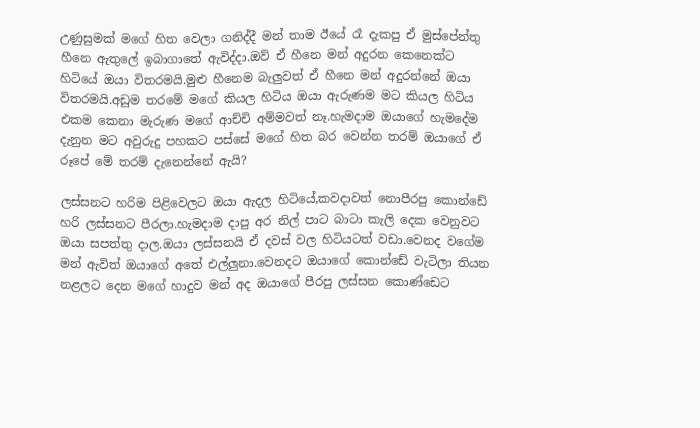උණුසුමක් මගේ හිත වෙලා ගනිද්දී මන් තාම ඊයේ රෑ දැකපු ඒ මුස්පේන්තු හීනෙ ඇතුලේ ඉබාගාතේ ඇවිද්දා.ඔව් ඒ හීනෙ මන් අදුරන කෙනෙක්ට හිටියේ ඔයා විතරමයි.මුළු හීනෙම බැලුවත් ඒ හීනෙ මන් අදුරන්නේ ඔයා විතරමයි.අඩුම තරමේ මගේ කියල හිටිය ඔයා ඇරුණම මට කියල හිටිය එකම කෙනා මැරුණ මගේ ආච්චි අම්මවත් නෑ.හැමදාම ඔයාගේ හැමදේම දැනුන මට අවුරුදු පහකට පස්සේ මගේ හිත බර වෙන්න තරම් ඔයාගේ ඒ රූපේ මේ තරම් දැනෙන්නේ ඇයි?

ලස්සනට හරිම පිළිවෙලට ඔයා ඇදල හිටියේ,කවදාවත් නොපීරපු කොන්ඩේ හරි ලස්සනට පීරලා.හැමදාම දාපු අර නිල් පාට බාටා කැලි දෙක වෙනුවට ඔයා සපත්තු දාල.ඔයා ලස්සනයි ඒ දවස් වල හිටියටත් වඩා.වෙනද වගේම මන් ඇවිත් ඔයාගේ අතේ එල්ලුනා.වෙනදට ඔයාගේ කොන්ඩේ වැටිලා තියන නළලට දෙන මගේ හාදුව මන් අද ඔයාගේ පීරපු ලස්සන කොණ්ඩෙට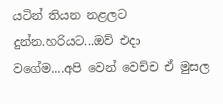යටින් තියන නළලට දුන්න.හරියට...ඔව් එදා වගේම....අපි වෙන් වෙච්ච ඒ මුසල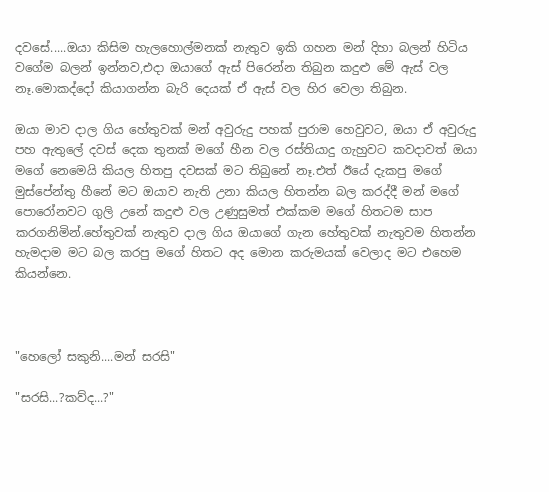දවසේ.....ඔයා කිසිම හැලහොල්මනක් නැතුව ඉකි ගහන මන් දිහා බලන් හිටිය වගේම බලන් ඉන්නව,එදා ඔයාගේ ඇස් පිරෙන්න තිබුන කදුළු මේ ඇස් වල නෑ.මොකද්දෝ කියාගන්න බැරි දෙයක් ඒ ඇස් වල හිර වෙලා තිබුන.

ඔයා මාව දාල ගිය හේතුවක් මන් අවුරුදු පහක් පුරාම හෙවුවට, ඔයා ඒ අවුරුදු පහ ඇතුලේ දවස් දෙක තුනක් මගේ හීන වල රස්තියාදු ගැහුවට කවදාවත් ඔයා මගේ නෙමෙයි කියල හිතපු දවසක් මට තිබුනේ නෑ.එත් ඊයේ දැකපු මගේ මුස්පේන්තු හීනේ මට ඔයාව නැති උනා කියල හිතන්න බල කරද්දී මන් මගේ පොරෝනවට ගුලි උනේ කදුළු වල උණුසුමත් එක්කම මගේ හිතටම සාප කරගනිමින්.හේතුවක් නැතුව දාල ගිය ඔයාගේ ගැන හේතුවක් නැතුවම හිතන්න හැමදාම මට බල කරපු මගේ හිතට අද මොන කරුමයක් වෙලාද මට එහෙම කියන්නෙ.



"හෙලෝ සකුනි....මන් සරසි"

"සරසි...?කව්ද...?"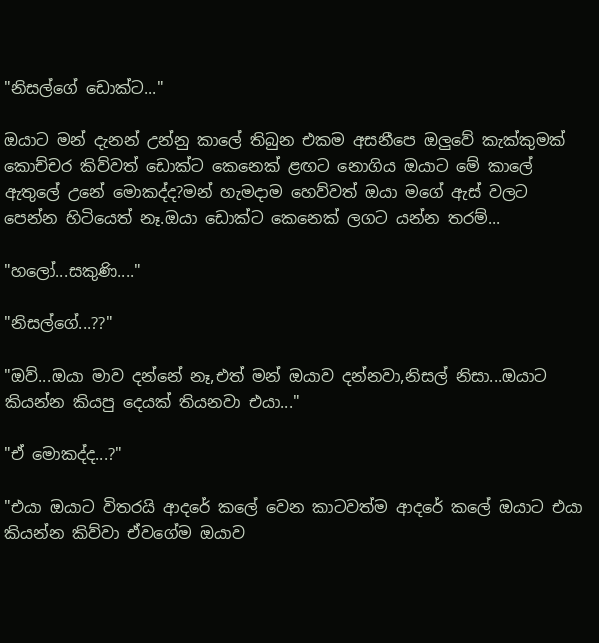"නිසල්ගේ ඩොක්ට..."

ඔයාට මන් දැනන් උන්නු කාලේ තිබුන එකම අසනීපෙ ඔලුවේ කැක්කුමක් කොච්චර කිව්වත් ඩොක්ට කෙනෙක් ළඟට නොගිය ඔයාට මේ කාලේ ඇතුලේ උනේ මොකද්ද?මන් හැමදාම හෙව්වත් ඔයා මගේ ඇස් වලට පෙන්න හිටියෙත් නෑ.ඔයා ඩොක්ට කෙනෙක් ලගට යන්න තරම්...

"හලෝ...සකුණි...."

"නිසල්ගේ...??"

"ඔව්...ඔයා මාව දන්නේ නෑ,එත් මන් ඔයාව දන්නවා,නිසල් නිසා...ඔයාට කියන්න කියපු දෙයක් තියනවා එයා..."

"ඒ මොකද්ද...?"

"එයා ඔයාට විතරයි ආදරේ කලේ වෙන කාටවත්ම ආදරේ කලේ ඔයාට එයා කියන්න කිව්වා ඒවගේම ඔයාව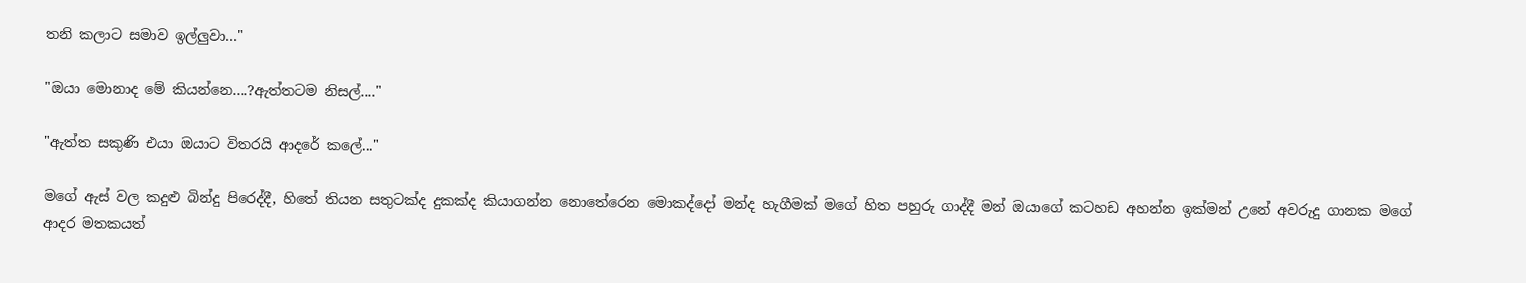තනි කලාට සමාව ඉල්ලුවා..."

"ඔයා මොනාද මේ කියන්නෙ....?ඇත්තටම නිසල්...."

"ඇත්ත සකුණි එයා ඔයාට විතරයි ආදරේ කලේ..."

මගේ ඇස් වල කදුළු බින්දු පිරෙද්දී, හිතේ තියන සතුටක්ද දුකක්ද කියාගන්න නොතේරෙන මොකද්දෝ මන්ද හැගීමක් මගේ හිත පහුරු ගාද්දී මන් ඔයාගේ කටහඩ අහන්න ඉක්මන් උනේ අවරුදු ගානක මගේ ආදර මතකයත්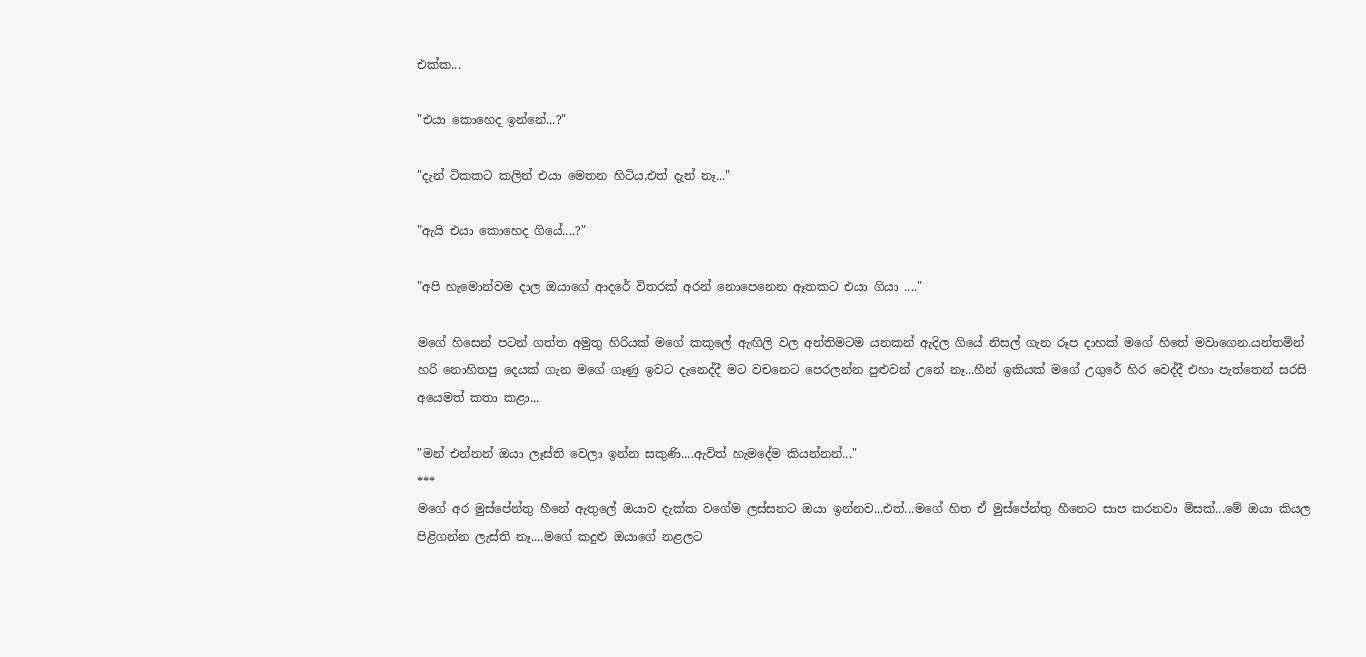එක්ක...

"එයා කොහෙද ඉන්නේ...?"

"දැන් ටිකකට කලින් එයා මෙතන හිටිය,එත් දැන් නෑ..."

"ඇයි එයා කොහෙද ගියේ....?"

"අපි හැමොන්වම දාල ඔයාගේ ආදරේ විතරක් අරන් නොපෙනෙන ඈතකට එයා ගියා ...."

මගේ හිසෙන් පටන් ගත්ත අමුතු හිරියක් මගේ කකුලේ ඇඟිලි වල අන්තිමටම යනකන් ඇදිල ගියේ නිසල් ගැන රූප දාහක් මගේ හිතේ මවාගෙන.යන්තමින් හරි නොහිතපු දෙයක් ගැන මගේ ගෑණු ඉවට දැනෙද්දී මට වචනෙට පෙරලන්න පුළුවන් උනේ නෑ...හීන් ඉකියක් මගේ උගුරේ හිර වෙද්දී එහා පැත්තෙන් සරසි අයෙමත් කතා කළා...

"මන් එන්නන් ඔයා ලෑස්ති වෙලා ඉන්න සකුණි....ඇවිත් හැමදේම කියන්නන්..."
***
මගේ අර මුස්පේන්තු හීනේ ඇතුලේ ඔයාව දැක්ක වගේම ලස්සනට ඔයා ඉන්නව...එත්...මගේ හිත ඒ මුස්පේන්තු හීනෙට සාප කරනවා මිසක්...මේ ඔයා කියල පිළිගන්න ලැස්ති නෑ....මගේ කදුළු ඔයාගේ නළලට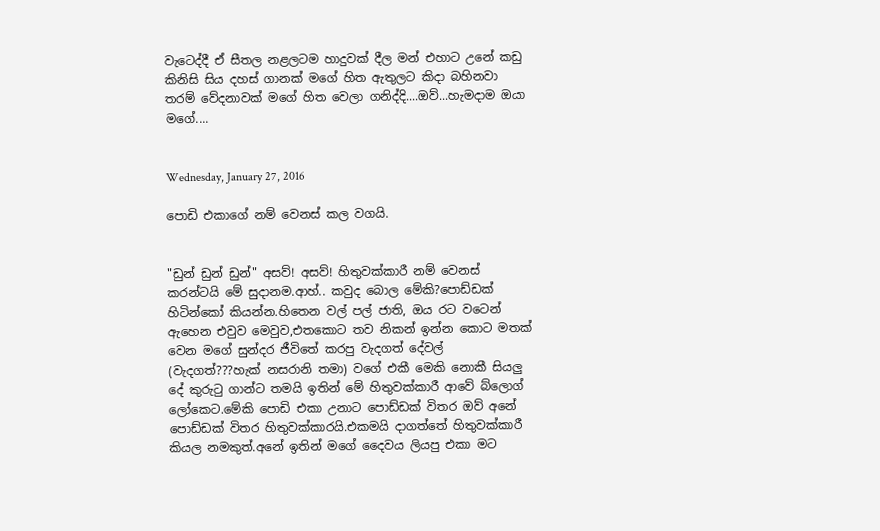වැටෙද්දී ඒ සීතල නළලටම හාදුවක් දීල මන් එහාට උනේ කඩු කිනිසි සිය දහස් ගානක් මගේ හිත ඇතුලට කිදා බහිනවා තරම් වේදනාවක් මගේ හිත වෙලා ගනිද්දි....ඔව්...හැමදාම ඔයා මගේ....


Wednesday, January 27, 2016

පොඩි එකාගේ නම් වෙනස් කල වගයි.


"ඩුන් ඩුන් ඩුන්" අසව්! අසව්! හිතුවක්කාරී නම් වෙනස් කරන්ටයි මේ සුදානම.ආහ්.. කවුද බොල මේකි?පොඩ්ඩක් හිටින්කෝ කියන්න.හිතෙන වල් පල් ජාති, ඔය රට වටෙන් ඇහෙන එවුව මෙවුව,එතකොට තව නිකන් ඉන්න කොට මතක් වෙන මගේ සුන්දර ජීවිතේ කරපු වැදගත් දේවල් (වැදගත්???හැක් නසරානි තමා) වගේ එකී මෙකි නොකී සියලු දේ කුරුටු ගාන්ට තමයි ඉතින් මේ හිතුවක්කාරී ආවේ බ්ලොග් ලෝකෙට.මේකි පොඩි එකා උනාට පොඩ්ඩක් විතර ඔව් අනේ පොඩ්ඩක් විතර හිතුවක්කාරයි.එකමයි දාගත්තේ හිතුවක්කාරී කියල නමකුත්.අනේ ඉතින් මගේ දෛවය ලියපු එකා මට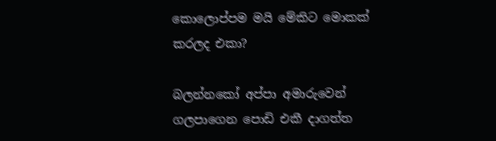කොලොප්පම මයි මේකිට මොකක් කරලද එකා?

බලන්නකෝ අප්පා අමාරුවෙන් ගලපාගෙන පොඩි එකී දාගත්ත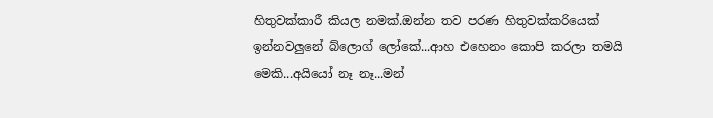හිතුවක්කාරී කියල නමක්.ඔන්න තව පරණ හිතුවක්කරියෙක් ඉන්නවලුනේ බ්ලොග් ලෝකේ...ආහ එහෙනං කොපි කරලා තමයි මෙකි...අයියෝ නෑ නෑ...මන්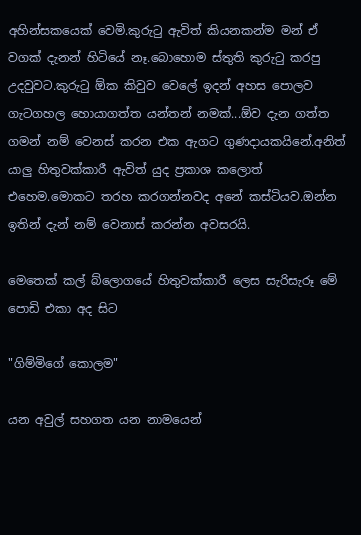අහින්සකයෙක් වෙමි.කුරුටු ඇවිත් කියනකන්ම මන් ඒ වගක් දැනන් හිටියේ නෑ.බොහොම ස්තුති කුරුටු කරපු උදවුවට.කුරුටු ඕක කිවුව වෙලේ ඉදන් අහස පොලව ගැටගහල හොයාගත්ත යන්තන් නමක්...ඕව දැන ගත්ත ගමන් නම් වෙනස් කරන එක ඇගට ගුණදායකයිනේ.අනිත් යාලු හිතුවක්කාරී ඇවිත් යුද ප්‍රකාශ කලොත් එහෙම.මොකට තරහ කරගන්නවද අනේ කස්ටියව.ඔන්න ඉතින් දැන් නම් වෙනාස් කරන්න අවසරයි.

මෙතෙක් කල් බ්ලොගයේ හිතුවක්කාරී ලෙස සැරිසැරූ මේ පොඩි එකා අද සිට

"ගිම්මිගේ කොලම"

යන අවුල් සහගත යන නාමයෙන්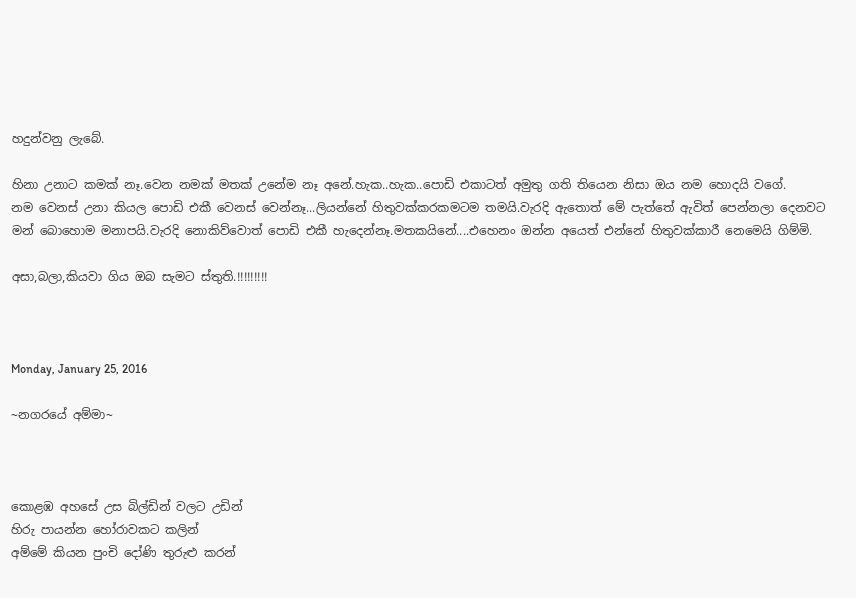හදුන්වනු ලැබේ.

හිනා උනාට කමක් නෑ.වෙන නමක් මතක් උනේම නෑ අනේ.හැක..හැක..පොඩි එකාටත් අමුතු ගති තියෙන නිසා ඔය නම හොදයි වගේ.
නම වෙනස් උනා කියල පොඩි එකී වෙනස් වෙන්නෑ...ලියන්නේ හිතුවක්කරකමටම තමයි.වැරදි ඇතොත් මේ පැත්තේ ඇවිත් පෙන්නලා දෙනවට මන් බොහොම මනාපයි.වැරදි නොකිව්වොත් පොඩි එකී හැදෙන්නෑ.මතකයිනේ....එහෙනං ඔන්න අයෙත් එන්නේ හිතුවක්කාරී නෙමෙයි ගිම්මි.

අසා,බලා,කියවා ගිය ඔබ සැමට ස්තුති.!!!!!!!!!



Monday, January 25, 2016

~නගරයේ අම්මා~



කොළඹ අහසේ උස බිල්ඩින් වලට උඩින්
හිරු පායන්න හෝරාවකට කලින්
අම්මේ කියන පුංචි දෝණි තුරුළු කරන්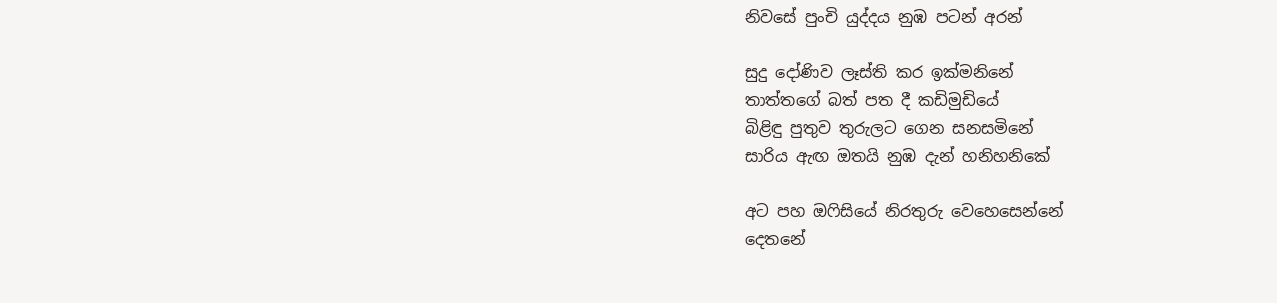නිවසේ පුංචි යුද්දය නුඹ පටන් අරන්

සුදු දෝණිව ලෑස්ති කර ඉක්මනිනේ
තාත්තගේ බත් පත දී කඩිමුඩියේ
බිළිඳු පුතුව තුරුලට ගෙන සනසමිනේ
සාරිය ඇඟ ඔතයි නුඹ දැන් හනිහනිකේ

අට පහ ඔෆිසියේ නිරතුරු වෙහෙසෙන්නේ
දෙතනේ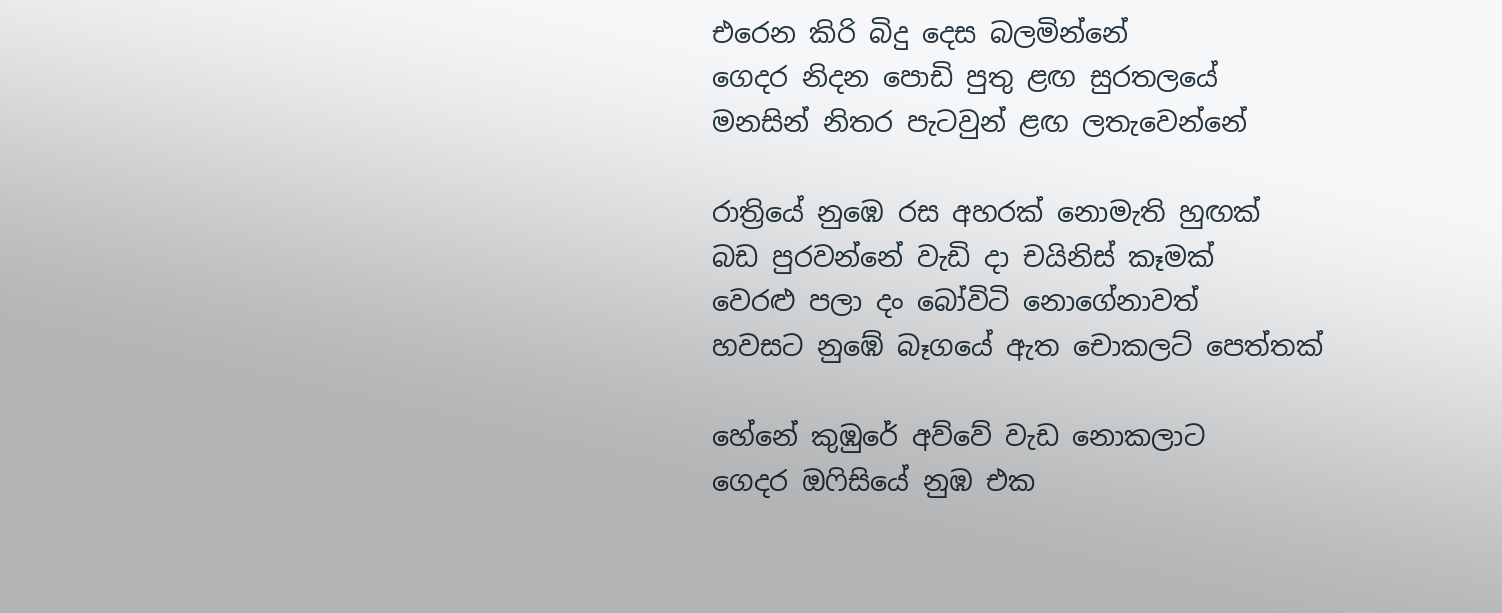එරෙන කිරි බිදු දෙස බලමින්නේ
ගෙදර නිදන පොඩි පුතු ළඟ සුරතලයේ
මනසින් නිතර පැටවුන් ළඟ ලතැවෙන්නේ

රාත්‍රියේ නුඹෙ රස අහරක් නොමැති හුඟක්
බඩ පුරවන්නේ වැඩි දා චයිනිස් කෑමක්
වෙරළු පලා දං බෝවිටි නොගේනාවත්
හවසට නුඹේ බෑගයේ ඇත චොකලට් පෙත්තක්

හේනේ කුඹුරේ අව්වේ වැඩ නොකලාට
ගෙදර ඔෆිසියේ නුඹ එක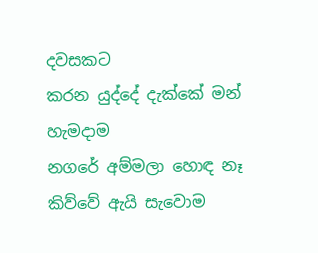දවසකට
කරන යුද්දේ දැක්කේ මන් හැමදාම
නගරේ අම්මලා හොඳ නෑ කිව්වේ ඇයි සැවොම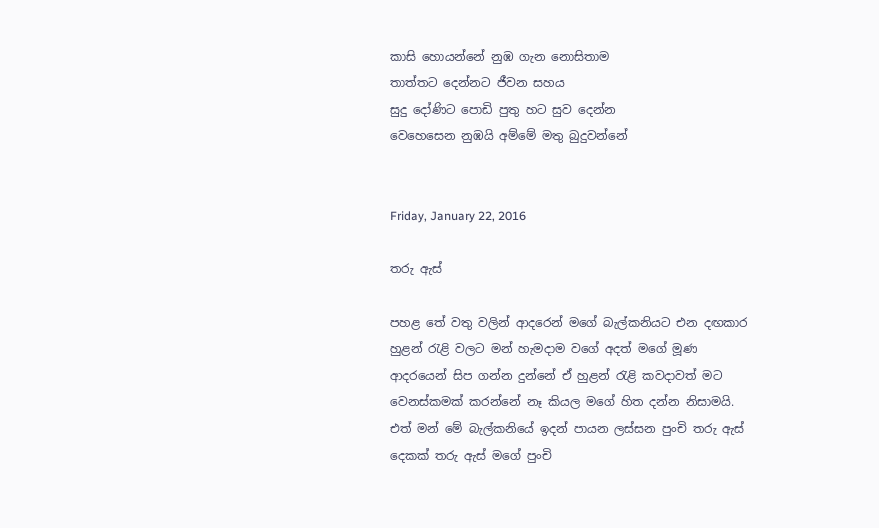කාසි හොයන්නේ නුඹ ගැන නොසිතාම
තාත්තට දෙන්නට ජීවන සහය
සුදු දෝණිට පොඩි පුතු හට සුව දෙන්න
වෙහෙසෙන නුඹයි අම්මේ මතු බුදුවන්නේ


Friday, January 22, 2016

තරු ඇස්

පහළ තේ වතු වලින් ආදරෙන් මගේ බැල්කනියට එන දඟකාර හුළන් රැළි වලට මන් හැමදාම වගේ අදත් මගේ මූණ ආදරයෙන් සිප ගන්න දුන්නේ ඒ හුළන් රැළි කවදාවත් මට වෙනස්කමක් කරන්නේ නෑ කියල මගේ හිත දන්න නිසාමයි. එත් මන් මේ බැල්කනියේ ඉදන් පායන ලස්සන පුංචි තරු ඇස් දෙකක් තරු ඇස් මගේ පුංචි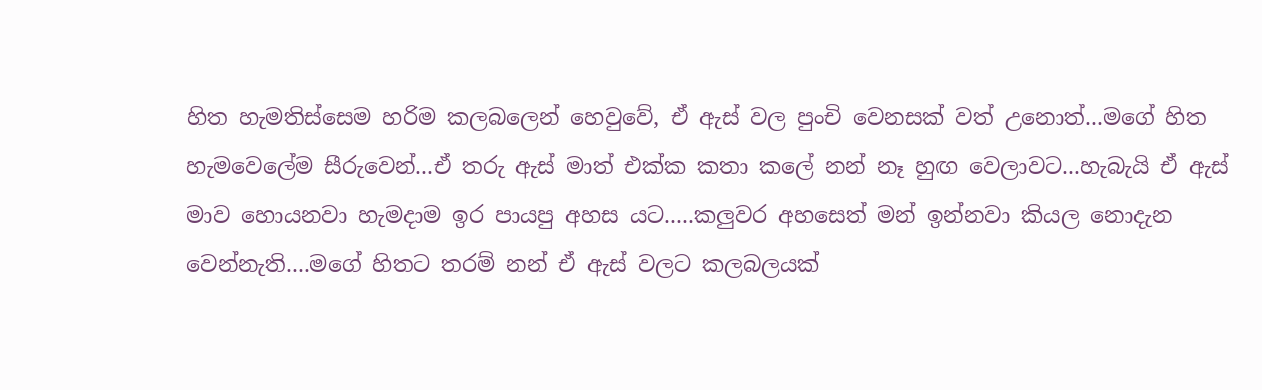හිත හැමතිස්සෙම හරිම කලබලෙන් හෙවුවේ, ඒ ඇස් වල පුංචි වෙනසක් වත් උනොත්...මගේ හිත හැමවෙලේම සීරුවෙන්...ඒ තරු ඇස් මාත් එක්ක කතා කලේ නන් නෑ හුඟ වෙලාවට...හැබැයි ඒ ඇස් මාව හොයනවා හැමදාම ඉර පායපු අහස යට.....කලුවර අහසෙත් මන් ඉන්නවා කියල නොදැන වෙන්නැති....මගේ හිතට තරම් නන් ඒ ඇස් වලට කලබලයක්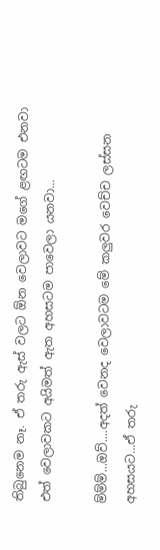තිබුනෙම නෑ. ඒ තරු ඇස් වලට ඕන වෙලාවට මගේ ළඟටම එනවා එත් වෙලාවකට අයිමත් ඇත අහසටම පාවෙලා යනවා...

ම්ම්ම්...ඔව්....අදත් වෙනද වෙලාවටම මේ කලුවර වෙච්ච ලස්සන අහසයට...ඒ තරු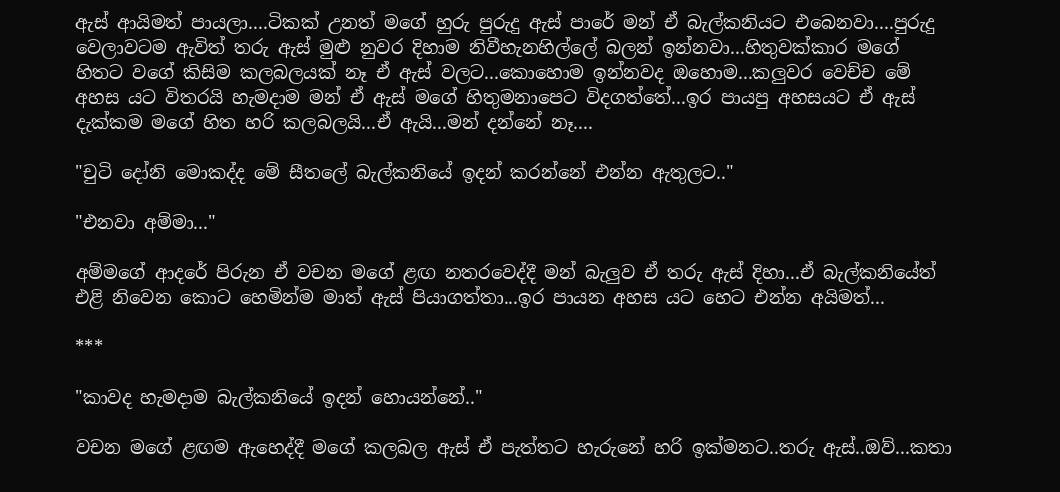ඇස් ආයිමත් පායලා....ටිකක් උනත් මගේ හුරු පුරුදු ඇස් පාරේ මන් ඒ බැල්කනියට එබෙනවා....පුරුදු වෙලාවටම ඇවිත් තරු ඇස් මුළු නුවර දිහාම නිවීහැනහිල්ලේ බලන් ඉන්නවා...හිතුවක්කාර මගේ හිතට වගේ කිසිම කලබලයක් නෑ ඒ ඇස් වලට...කොහොම ඉන්නවද ඔහොම...කලුවර වෙච්ච මේ අහස යට විතරයි හැමදාම මන් ඒ ඇස් මගේ හිතුමනාපෙට විදගත්තේ...ඉර පායපු අහසයට ඒ ඇස් දැක්කම මගේ හිත හරි කලබලයි...ඒ ඇයි...මන් දන්නේ නෑ....

"චුටි දෝනි මොකද්ද මේ සීතලේ බැල්කනියේ ඉදන් කරන්නේ එන්න ඇතුලට.."

"එනවා අම්මා..."

අම්මගේ ආදරේ පිරුන ඒ වචන මගේ ළඟ නතරවෙද්දී මන් බැලුව ඒ තරු ඇස් දිහා...ඒ බැල්කනියේත් එළි නිවෙන කොට හෙමින්ම මාත් ඇස් පියාගත්තා...ඉර පායන අහස යට හෙට එන්න අයිමත්...

***

"කාවද හැමදාම බැල්කනියේ ඉදන් හොයන්නේ.."

වචන මගේ ළඟම ඇහෙද්දී මගේ කලබල ඇස් ඒ පැත්තට හැරුනේ හරි ඉක්මනට..තරු ඇස්..ඔව්...කතා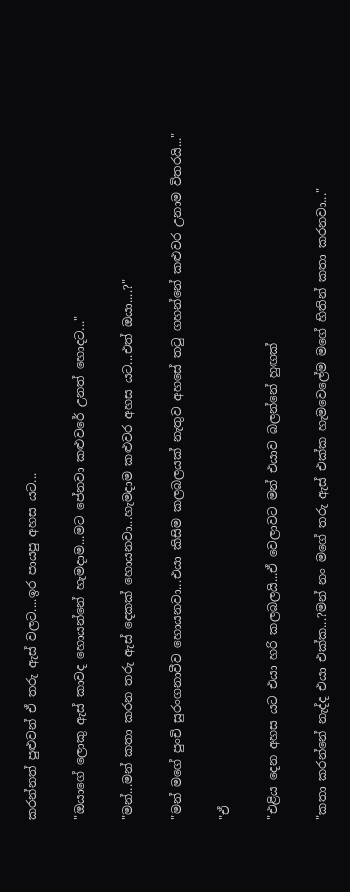කරන්නත් පුළුවන් ඒ තරු ඇස් වලට....ඉර පායපු අහස යට...

"ඔයාගේ ලොකු ඇස් කාවද හොයන්නේ හැමදාම...මට පේනවා කළුවරේ උනත් හොදට..."

"මන්...මන් කතා කරන තරු ඇස් දෙකක් හොයනවා...හැමදාම කළුවර අහස යට...එත් ඔයා....?"

"මන් මගේ පුංචි සුරංගනාවීව හොයනවා...එයා කිසිම කලබලයක් නැතුව අහසේ තටු ගහන්නේ කළුවර උනාම විතරයි..."

"ඒ

"එළිය දෙන අහස යට එයා හරි කලබලයි...ඒ වෙලාවට මන් එයාව බලන්නේ හුඟක්

"කතා කරන්නේ නැද්ද එයා එක්ක...?මන් නං මගේ තරු ඇස් එක්ක හැමවෙලේම මගේ හිතින් කතා කරනවා..."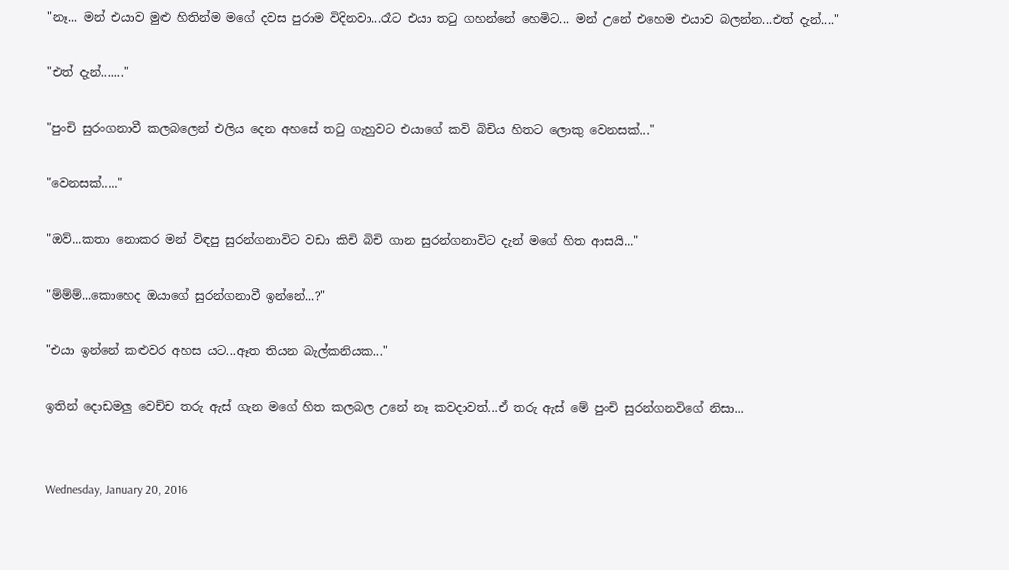"නෑ... මන් එයාව මුළු හිතින්ම මගේ දවස පුරාම විදිනවා...රෑට එයා තටු ගහන්නේ හෙමිට... මන් උනේ එහෙම එයාව බලන්න...එත් දැන්...."

"එත් දැන්......."

"පුංචි සුරංගනාවී කලබලෙන් එලිය දෙන අහසේ තටු ගැහුවට එයාගේ කවි බිචිය හිතට ලොකු වෙනසක්..."

"වෙනසක්....."

"ඔව්...කතා නොකර මන් විඳපු සුරන්ගනාවිට වඩා කිචි බිචි ගාන සුරන්ගනාවිට දැන් මගේ හිත ආසයි..."

"ම්ම්ම්...කොහෙද ඔයාගේ සුරන්ගනාවී ඉන්නේ...?"

"එයා ඉන්නේ කළුවර අහස යට...ඈත තියන බැල්කනියක..."

ඉතින් දොඩමලු වෙච්ච තරු ඇස් ගැන මගේ හිත කලබල උනේ නෑ කවදාවත්...ඒ තරු ඇස් මේ පුංචි සුරන්ගනවිගේ නිසා...


Wednesday, January 20, 2016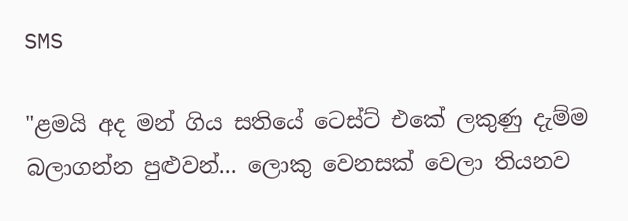SMS

"ළමයි අද මන් ගිය සතියේ ටෙස්ට් එකේ ලකුණු දැම්ම බලාගන්න පුළුවන්... ලොකු වෙනසක් වෙලා තියනව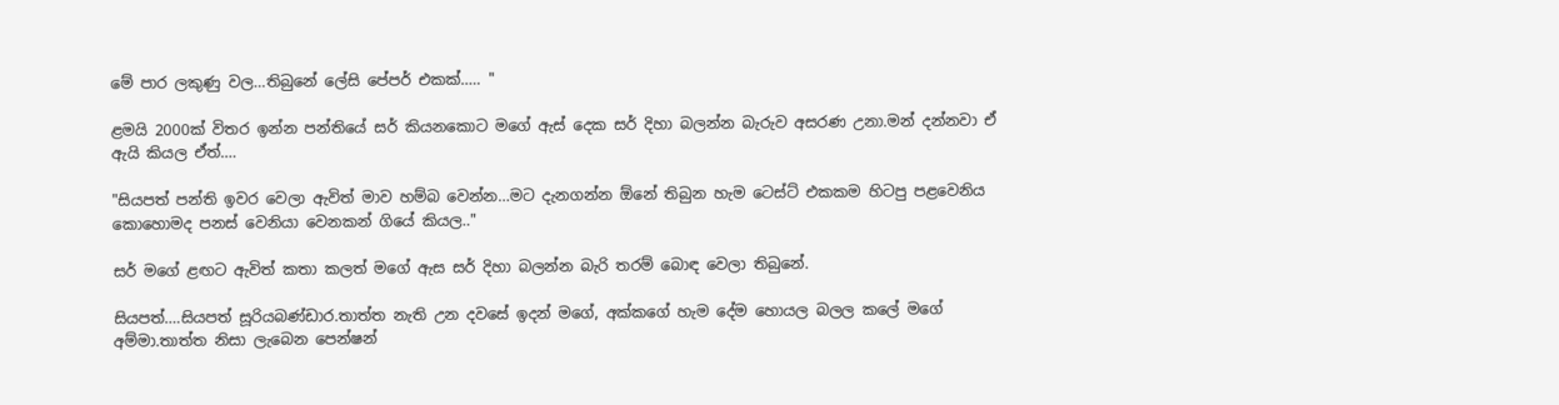මේ පාර ලකුණු වල...තිබුනේ ලේසි පේපර් එකක්..... "

ළමයි 2000ක් විතර ඉන්න පන්තියේ සර් කියනකොට මගේ ඇස් දෙක සර් දිහා බලන්න බැරුව අසරණ උනා.මන් දන්නවා ඒ ඇයි කියල ඒත්....

"සියපත් පන්ති ඉවර වෙලා ඇවිත් මාව හම්බ වෙන්න...මට දැනගන්න ඕනේ තිබුන හැම ටෙස්ට් එකකම හිටපු පළවෙනිය කොහොමද පනස් වෙනියා වෙනකන් ගියේ කියල.."

සර් මගේ ළඟට ඇවිත් කතා කලත් මගේ ඇස සර් දිහා බලන්න බැරි තරම් බොඳ වෙලා තිබුනේ.

සියපත්....සියපත් සූරියබණ්ඩාර.තාත්ත නැති උන දවසේ ඉදන් මගේ, අක්කගේ හැම දේම හොයල බලල කලේ මගේ අම්මා.තාත්ත නිසා ලැබෙන පෙන්‍ෂන්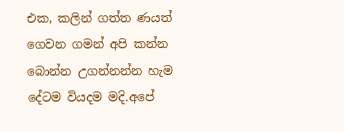එක, කලින් ගත්ත ණයත් ගෙවන ගමන් අපි කන්න බොන්න උගන්නන්න හැම දේටම වියදම මදි.අපේ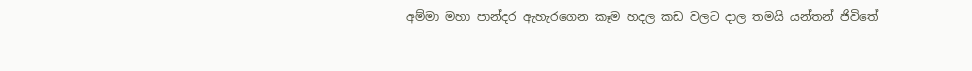අම්මා මහා පාන්දර ඇහැරගෙන කෑම හදල කඩ වලට දාල තමයි යන්තන් ජිවිතේ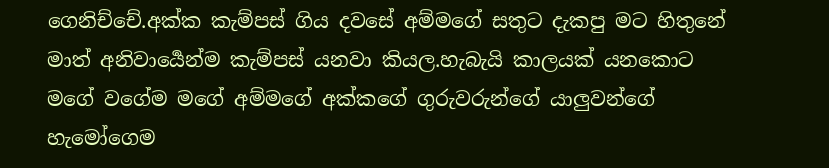ගෙනිච්චේ.අක්ක කැම්පස් ගිය දවසේ අම්මගේ සතුට දැකපු මට හිතුනේ මාත් අනිවාර්‍යෙන්ම කැම්පස් යනවා කියල.හැබැයි කාලයක් යනකොට මගේ වගේම මගේ අම්මගේ අක්කගේ ගුරුවරුන්ගේ යාලුවන්ගේ හැමෝගෙම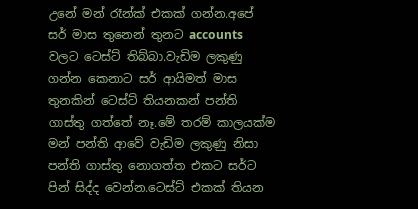උනේ මන් රෑන්ක් එකක් ගන්න.අපේ සර් මාස තුනෙන් තුනට accounts වලට ටෙස්ට් තිබ්බා.වැඩිම ලකුණු ගන්න කෙනාට සර් ආයිමත් මාස තුනකින් ටෙස්ට් තියනකන් පන්ති ගාස්තු ගත්තේ නෑ.මේ තරම් කාලයක්ම මන් පන්ති ආවේ වැඩිම ලකුණු නිසා පන්ති ගාස්තු නොගත්ත එකට සර්ට පින් සිද්ද වෙන්න.ටෙස්ට් එකක් තියන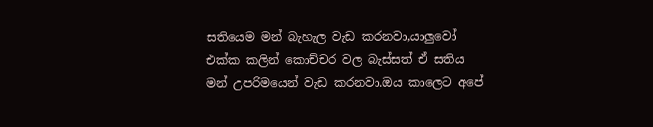සතියෙම මන් බැහැල වැඩ කරනවා,යාලුවෝ එක්ක කලින් කොච්චර වල බැස්සත් ඒ සතිය මන් උපරිමයෙන් වැඩ කරනවා.ඔය කාලෙට අපේ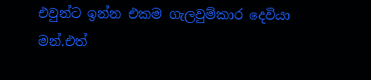එවුන්ට ඉන්න එකම ගැලවුම්කාර දෙවියා මන්.එත්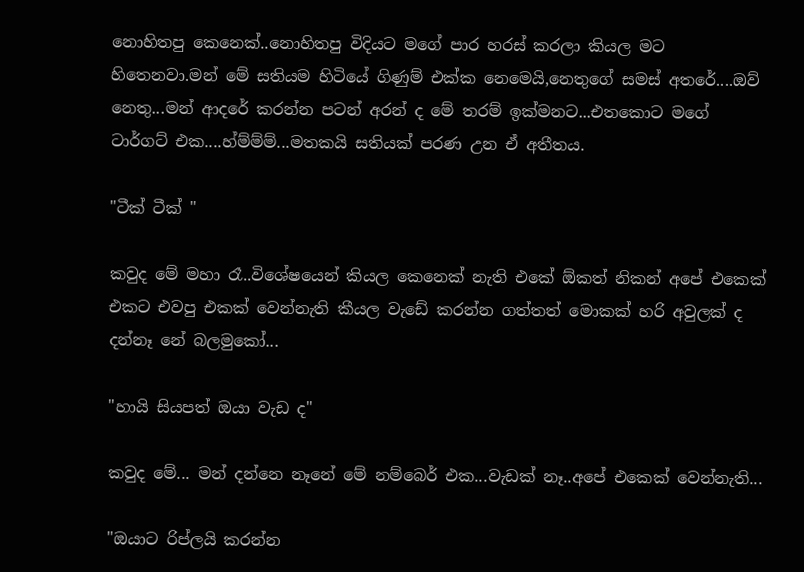නොහිතපු කෙනෙක්..නොහිතපු විදියට මගේ පාර හරස් කරලා කියල මට හිතෙනවා.මන් මේ සතියම හිටියේ ගිණුම් එක්ක නෙමෙයි,නෙතුගේ සමස් අතරේ....ඔව් නෙතු...මන් ආදරේ කරන්න පටන් අරන් ද මේ තරම් ඉක්මනට...එතකොට මගේ ටාර්ගට් එක....හ්ම්ම්ම්...මතකයි සතියක් පරණ උන ඒ අතීතය.

"ටීක් ටීක් "

කවුද මේ මහා රෑ..විශේෂයෙන් කියල කෙනෙක් නැති එකේ ඕකත් නිකන් අපේ එකෙක් එකට එවපු එකක් වෙන්නැති කීයල වැඩේ කරන්න ගත්තත් මොකක් හරි අවුලක් ද දන්නෑ නේ බලමුකෝ...

"හායි සියපත් ඔයා වැඩ ද"

කවුද මේ... මන් දන්නෙ නෑනේ මේ නම්බෙර් එක...වැඩක් නෑ..අපේ එකෙක් වෙන්නැති...

"ඔයාට රිප්ලයි කරන්න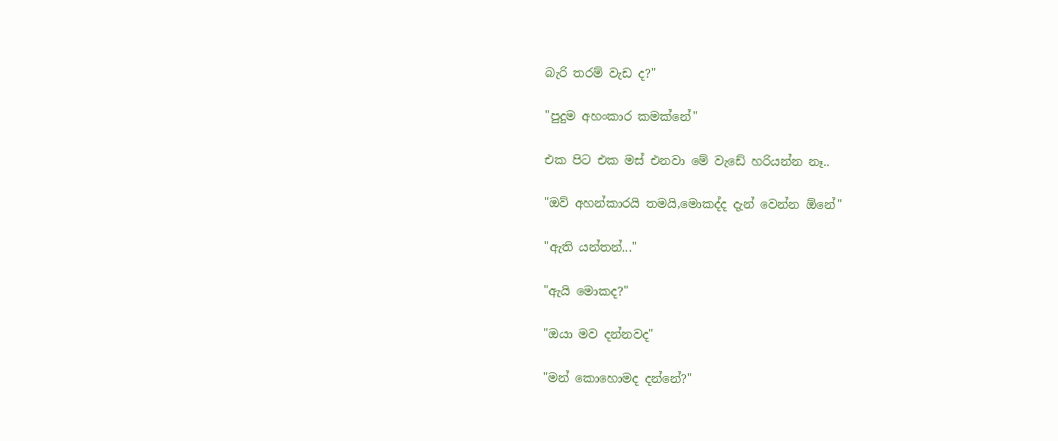බැරි තරම් වැඩ ද?"

"පුදුම අහංකාර කමක්නේ"

එක පිට එක මස් එනවා මේ වැඩේ හරියන්න නෑ..

"ඔව් අහන්කාරයි තමයි,මොකද්ද දැන් වෙන්න ඕනේ"

"ඇති යන්තන්..."

"ඇයි මොකද?"

"ඔයා මව දන්නවද"

"මන් කොහොමද දන්නේ?"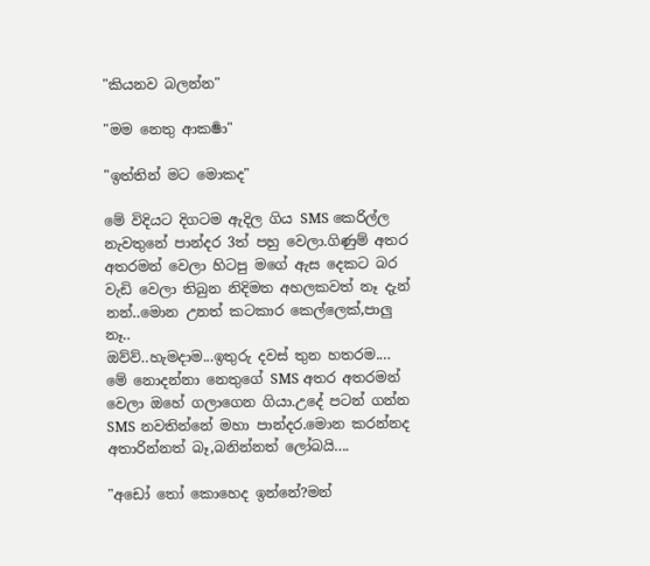"කියනව බලන්න"

"මම නෙතු ආකර්‍ෂා"

"ඉත්තින් මට මොකද"

මේ විදියට දිගටම ඇදිල ගිය SMS කෙරිල්ල නැවතුනේ පාන්දර 3ත් පහු වෙලා.ගිණුම් අතර අතරමන් වෙලා හිටපු මගේ ඇස දෙකට බර වැඩි වෙලා තිබුන නිදිමත අහලකවත් නෑ දැන් නන්..මොන උනත් කටකාර කෙල්ලෙක්,පාලු නෑ..
ඔව්ව්..හැමදාම...ඉතුරු දවස් තුන හතරම.... මේ නොදන්නා නෙතුගේ SMS අතර අතරමන් වෙලා ඔහේ ගලාගෙන ගියා.උදේ පටන් ගන්න SMS නවතින්නේ මහා පාන්දර.මොන කරන්නද අතාරින්නත් බෑ,බනින්නත් ලෝබයි....

"අඩෝ තෝ කොහෙද ඉන්නේ?මන්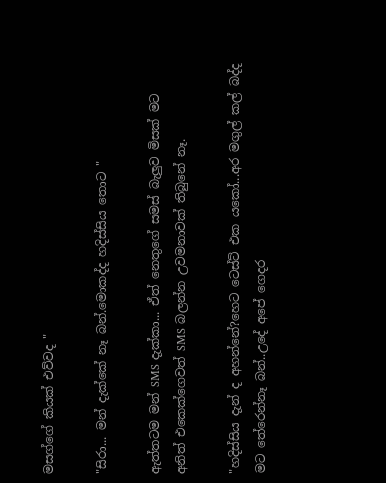මසග්ගේ කියක් එව්වද "

"සිරා... මන් දැක්කේ නෑ බන්.මොකද්ද හදිස්සිය තොට "

ඇත්තටම මන් SMS දැක්කා... ඒත් නෙතුගේ සමස් බැලුව මිසක් මට අනිත් එකෙක්ගෙවත් SMS බලන්න උවමනාවක් තිබුනේ නෑ.

"හදිස්සිය දැන් ද අහන්නේ?හෙට ටෙස්ට් එක යකෝ...අර මගුල් කල් බද්ද මට තේරෙන්නෑ බන්..උදේ අපේ ගෙදර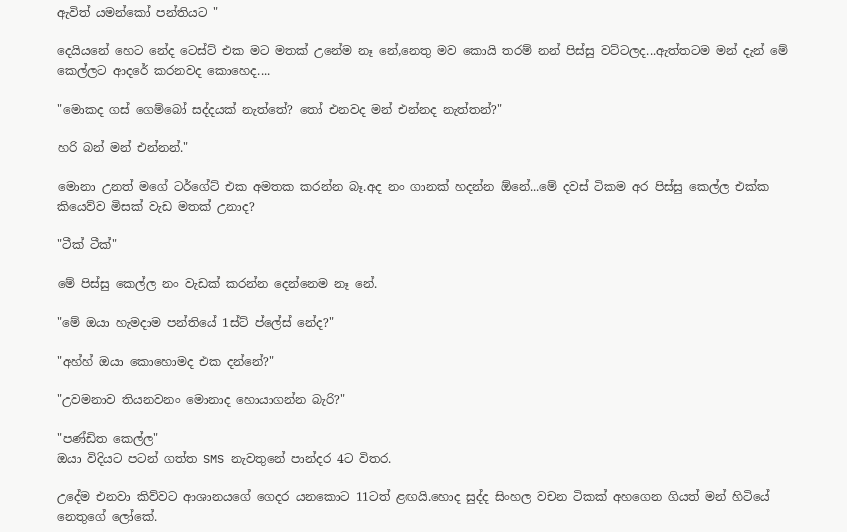ඇවිත් යමන්කෝ පන්තියට "

දෙයියනේ හෙට නේද ටෙස්ට් එක මට මතක් උනේම නෑ නේ,නෙතු මව කොයි තරම් නන් පිස්සු වට්ටලද...ඇත්තටම මන් දැන් මේ කෙල්ලට ආදරේ කරනවද කොහෙද....

"මොකද ගස් ගෙම්බෝ සද්දයක් නැත්තේ? තෝ එනවද මන් එන්නද නැත්තන්?"

හරි බන් මන් එන්නන්."

මොනා උනත් මගේ ටර්ගේට් එක අමතක කරන්න බෑ.අද නං ගානක් හදන්න ඕනේ...මේ දවස් ටිකම අර පිස්සු කෙල්ල එක්ක කියෙව්ව මිසක් වැඩ මතක් උනාද?

"ටීක් ටීක්"

මේ පිස්සු කෙල්ල නං වැඩක් කරන්න දෙන්නෙම නෑ නේ.

"මේ ඔයා හැමදාම පන්තියේ 1ස්ට් ප්ලේස් නේද?"

"අහ්හ් ඔයා කොහොමද එක දන්නේ?"

"උවමනාව තියනවනං මොනාද හොයාගන්න බැරි?"

"පණ්ඩිත කෙල්ල"
ඔයා විදියට පටන් ගත්ත SMS නැවතුනේ පාන්දර 4ට විතර.

උදේම එනවා කිව්වට ආශානයගේ ගෙදර යනකොට 11ටත් ළඟයි.හොද සුද්ද සිංහල වචන ටිකක් අහගෙන ගියත් මන් හිටියේ නෙතුගේ ලෝකේ.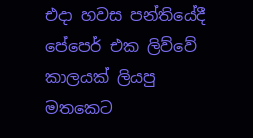එදා හවස පන්තියේදී පේපෙර් එක ලිව්වේ කාලයක් ලියපු මතකෙට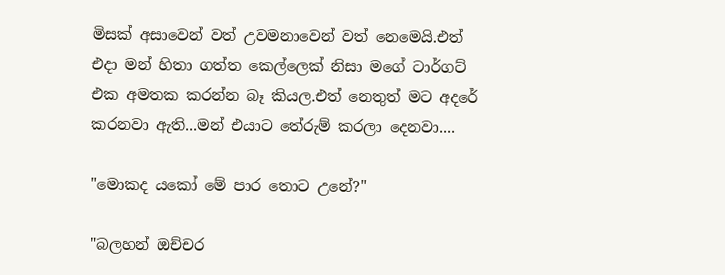මිසක් අසාවෙන් වත් උවමනාවෙන් වත් නෙමෙයි.එත් එදා මන් හිතා ගත්ත කෙල්ලෙක් නිසා මගේ ටාර්ගට් එක අමතක කරන්න බෑ කියල.එත් නෙතුත් මට අදරේ කරනවා ඇති...මන් එයාට තේරුම් කරලා දෙනවා....

"මොකද යකෝ මේ පාර තොට උනේ?"

"බලහන් ඔච්චර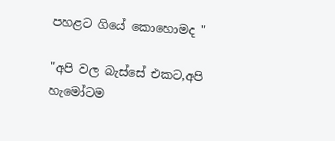පහළට ගියේ කොහොමද "

"අපි වල බැස්සේ එකට,අපි හැමෝටම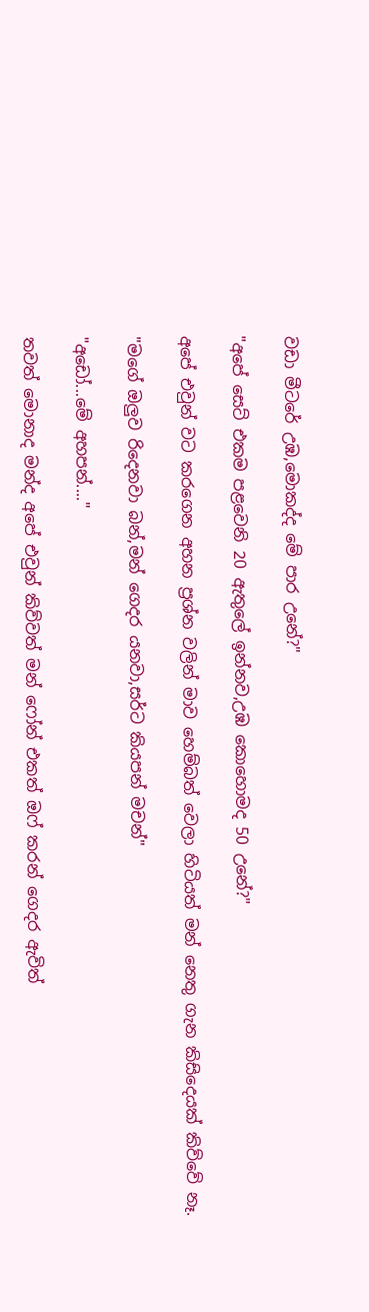වඩා මීටරේ උඹ,මොකද්ද මේ පාර උනේ?"

"අපේ සෙට් එකම පළවෙනි 20 ඇතුලේ ඉන්නව,උඹ කොහොමද 50 උනේ?"

අපේ එවුන් වට කරගෙන අහන ප්‍රශ්න වලින් මාව හෙම්බත් වෙලා හිටියත් මන් නෙතු ගැන කිසිදෙයක් කිව්වේ නෑ.

"මගේ ඔලුව රිදෙනවා බන්,මන් ගෙදර යනවා,සර්ට කියපන් මචන්"

"අඩෝ...මේ අහපන්...."

තවත් මොනාද මන්ද අපේ එවුන් කිව්වත් මන් ෆෝන් එකත් ඔෆ් කරන් ගෙදර ඇවිත්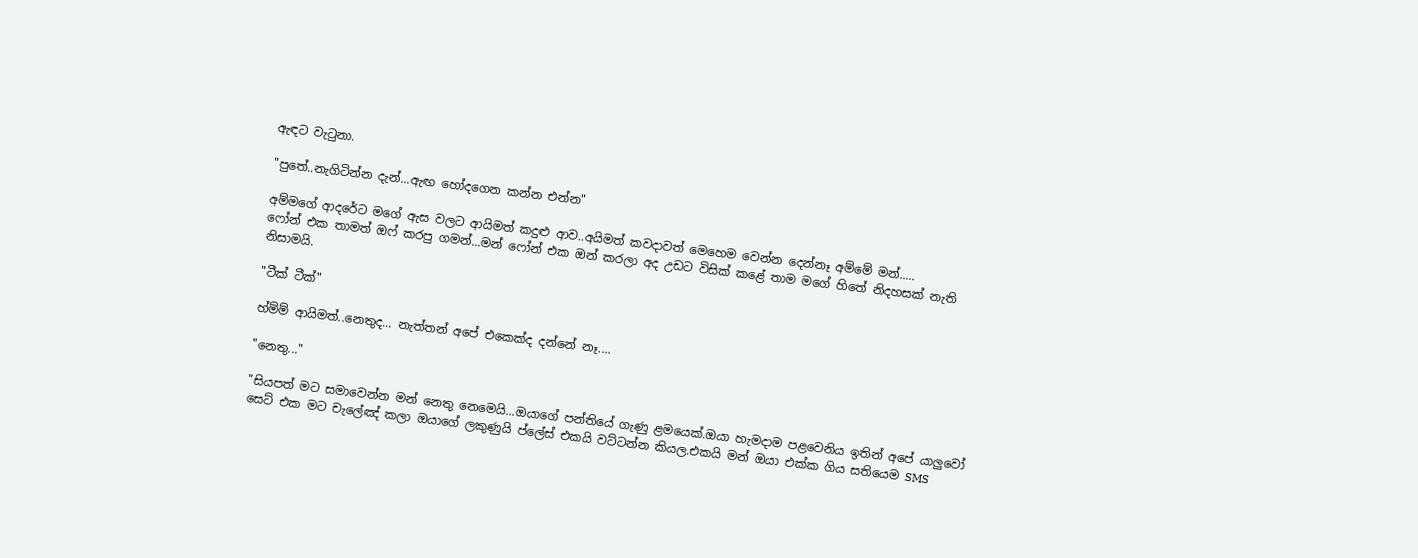ඇඳට වැටුනා.

"පුතේ..නැගිටින්න දැන්...ඇඟ හෝදගෙන කන්න එන්න"

අම්මගේ ආදරේට මගේ ඇස වලට ආයිමත් කදුළු ආව..අයිමත් කවදාවත් මෙහෙම වෙන්න දෙන්නෑ අම්මේ මන්.....
ෆෝන් එක තාමත් ඔෆ් කරපු ගමන්...මන් ෆෝන් එක ඔන් කරලා අද උඩට විසික් කළේ තාම මගේ හිතේ නිදහසක් නැති නිසාමයි.

"ටීක් ටීක්"

හ්ම්ම් ආයිමත්..නෙතුද... නැත්තන් අපේ එකෙක්ද දන්නේ නෑ....

"නෙතු..."

"සියපත් මට සමාවෙන්න මන් නෙතු නෙමෙයි...ඔයාගේ පන්තියේ ගැණු ළමයෙක්.ඔයා හැමදාම පළවෙනිය ඉතින් අපේ යාලුවෝ සෙට් එක මට චැලේඤ් කලා ඔයාගේ ලකුණුයි ප්ලේස් එකයි වට්ටන්න කියල.එකයි මන් ඔයා එක්ක ගිය සතියෙම SMS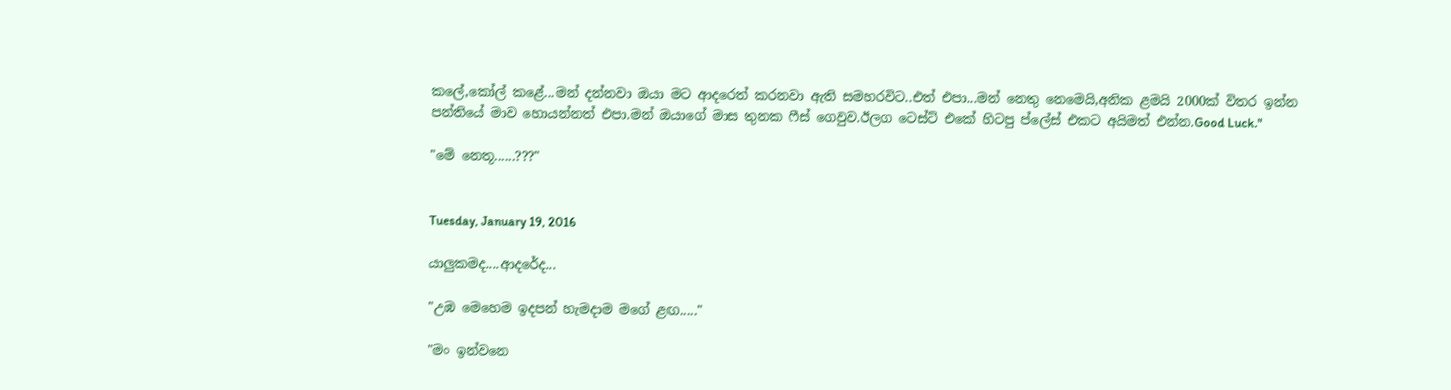කලේ,කෝල් කළේ...මන් දන්නවා ඔයා මට ආදරෙත් කරනවා ඇති සමහරවිට..එත් එපා...මන් නෙතු නෙමෙයි,අනික ළමයි 2000ක් විතර ඉන්න පන්තියේ මාව හොයන්නත් එපා.මන් ඔයාගේ මාස තුනක ෆීස් ගෙවුව.ඊලග ටෙස්ට් එකේ හිටපු ප්ලේස් එකට අයිමත් එන්න.Good Luck."

"මේ නෙතූ......???"


Tuesday, January 19, 2016

යාලුකමද....ආදරේද...

"උඹ මෙහෙම ඉදපන් හැමදාම මගේ ළඟ....."

"මං ඉන්වනෙ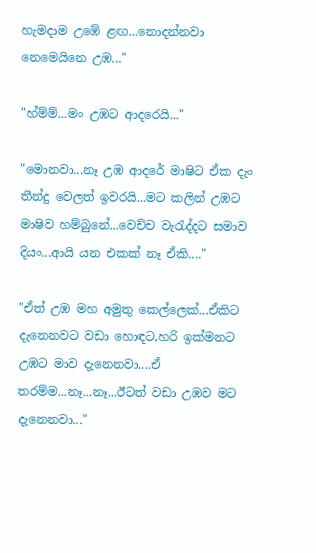හැමදාම උඹේ ළඟ...නොදන්නවා නෙමෙයිනෙ උඹ..."

"හ්ම්ම්...මං උඹට ආදරෙයි..."

"මොනවා...නෑ උඹ ආදරේ මාෂිට ඒක දැං තීන්දු වෙලත් ඉවරයි...මට කලින් උඹට මාෂිව හම්බුනේ...වෙච්ච වැරැද්දට සමාව දියං...ආයි යන එකක් නෑ ඒකි...."

"ඒත් උඹ මහ අමුතු කෙල්ලෙක්...ඒකිට දැනෙනවට වඩා හොඳට,හරි ඉක්මනට උඹට මාව දැනෙනවා....ඒ තරම්ම...නෑ...නෑ...ඊටත් වඩා උඹව මට දැනෙනවා..."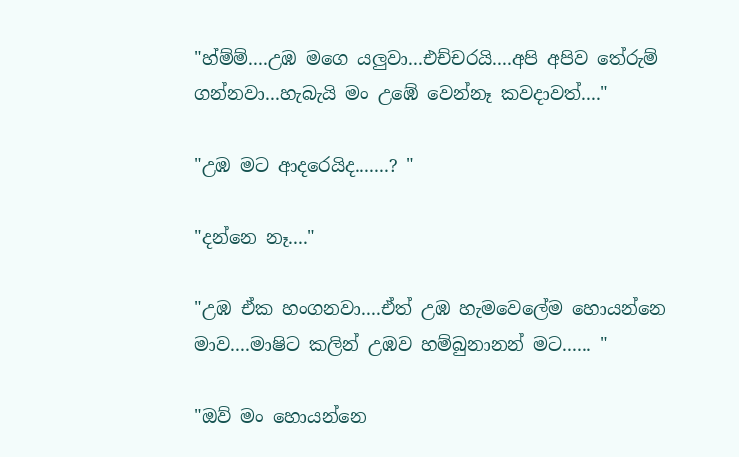"හ්ම්ම්....උඹ මගෙ යලුවා...එච්චරයි....අපි අපිව තේරුම් ගන්නවා...හැබැයි මං උඹේ වෙන්නෑ කවදාවත්...."

"උඹ මට ආදරෙයිද.......? "

"දන්නෙ නෑ...."

"උඹ ඒක හංගනවා....ඒත් උඹ හැමවෙලේම හොයන්නෙ මාව....මාෂිට කලින් උඹව හම්බුනානන් මට...... "

"ඔව් මං හොයන්නෙ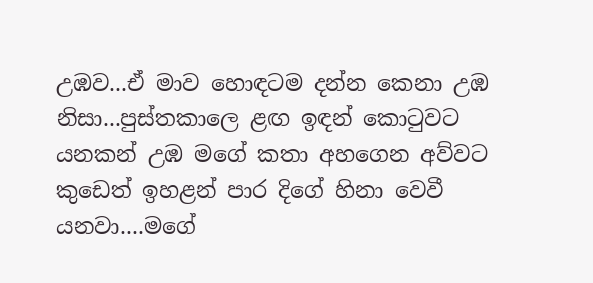උඹව...ඒ මාව හොඳටම දන්න කෙනා උඹ නිසා...පුස්තකාලෙ ළඟ ඉඳන් කොටුවට යනකන් උඹ මගේ කතා අහගෙන අව්වට කුඩෙත් ඉහළන් පාර දිගේ හිනා වෙවී යනවා....මගේ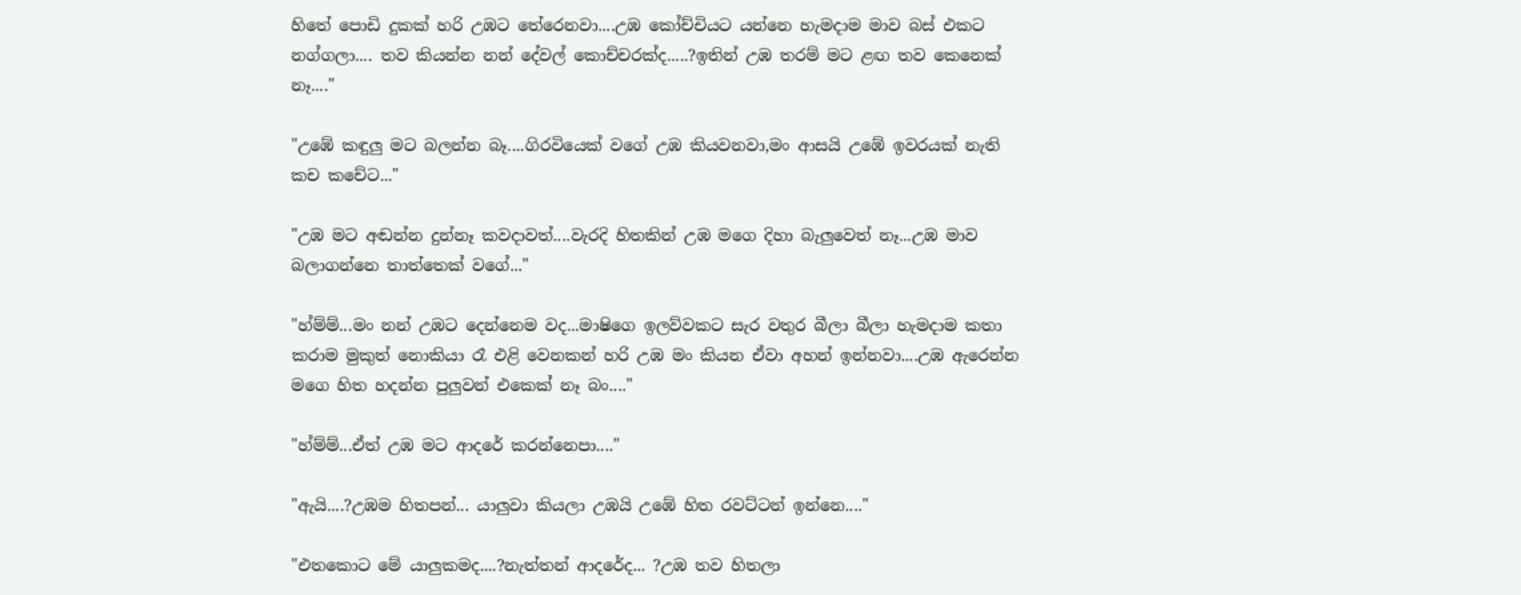හිතේ පොඩි දුකක් හරි උඹට තේරෙනවා....උඹ කෝච්චියට යන්නෙ හැමදාම මාව බස් එකට නග්ගලා.... තව කියන්න නන් දේවල් කොච්චරක්ද.....?ඉතින් උඹ තරම් මට ළඟ තව කෙනෙක් නෑ...."

"උඹේ කඳුලු මට බලන්න බෑ....ගිරවියෙක් වගේ උඹ කියවනවා,මං ආසයි උඹේ ඉවරයක් නැති කච කචේට..."

"උඹ මට අඬන්න දුන්නෑ කවදාවත්....වැරදි හිතකින් උඹ මගෙ දිහා බැලුවෙත් නෑ...උඹ මාව බලාගන්නෙ තාත්තෙක් වගේ..."

"හ්ම්ම්...මං නන් උඹට දෙන්නෙම වද...මාෂිගෙ ඉලව්වකට සැර වතුර බීලා බීලා හැමදාම කතා කරාම මුකුත් නොකියා රෑ එළි වෙනකන් හරි උඹ මං කියන ඒවා අහන් ඉන්නවා....උඹ ඇරෙන්න මගෙ හිත හදන්න පුලුවන් එකෙක් නෑ බං...."

"හ්ම්ම්...ඒත් උඹ මට ආදරේ කරන්නෙපා...."

"ඇයි....?උඹම හිතපන්... යාලුවා කියලා උඹයි උඹේ හිත රවට්ටන් ඉන්නෙ...."

"එතකොට මේ යාලුකමද....?නැත්තන් ආදරේද... ?උඹ තව හිතලා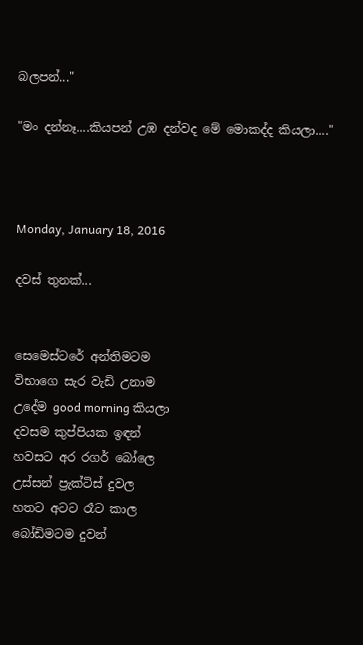බලපන්..."

"මං දන්නෑ....කියපන් උඹ දන්වද මේ මොකද්ද කියලා...."



Monday, January 18, 2016

දවස් තුනක්...


සෙමෙස්ටරේ අන්තිමටම
විභාගෙ සැර වැඩි උනාම
උදේම good morning කියලා
දවසම කුප්පියක ඉඳන්
හවසට අර රගර් බෝලෙ
උස්සන් ප්‍රැක්ටිස් දුවල
හතට අටට රෑට කාල
බෝඩිමටම දුවන්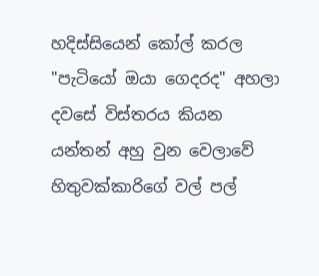හදිස්සියෙන් කෝල් කරල
"පැටියෝ ඔයා ගෙදරද" අහලා
දවසේ විස්තරය කියන
යන්තන් අහු වුන වෙලාවේ
හිතුවක්කාරිගේ වල් පල්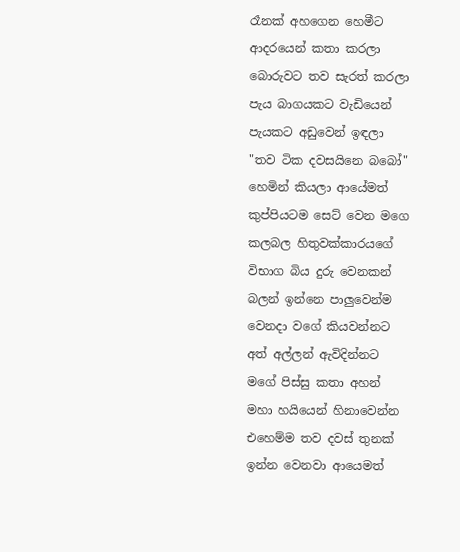රෑනක් අහගෙන හෙමීට
ආදරයෙන් කතා කරලා
බොරුවට තව සැරත් කරලා
පැය බාගයකට වැඩියෙන්
පැයකට අඩුවෙන් ඉඳලා
"තව ටික දවසයිනෙ බබෝ"
හෙමින් කියලා ආයේමත්
කුප්පියටම සෙට් වෙන මගෙ
කලබල හිතුවක්කාරයගේ
විභාග බිය දුරු වෙනකන්
බලන් ඉන්නෙ පාලුවෙන්ම
වෙනදා වගේ කියවන්නට
අත් අල්ලන් ඇවිදින්නට
මගේ පිස්සු කතා අහන්
මහා හයියෙන් හිනාවෙන්න
එහෙම්ම තව දවස් තුනක්
ඉන්න වෙනවා ආයෙමත්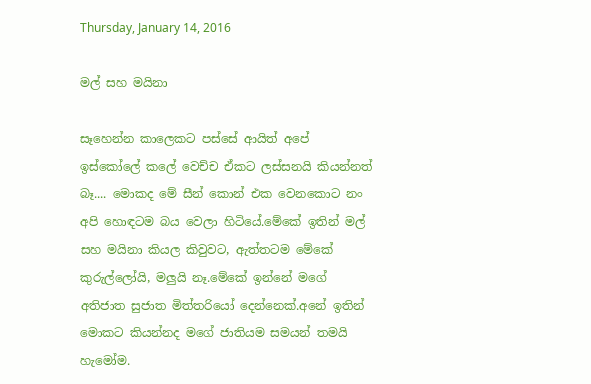Thursday, January 14, 2016

මල් සහ මයිනා

සෑහෙන්න කාලෙකට පස්සේ ආයිත් අපේ ඉස්කෝලේ කලේ වෙච්ච ඒකට ලස්සනයි කියන්නත් බෑ.... මොකද මේ සීන් කොන් එක වෙනකොට නං අපි හොඳටම බය වෙලා හිටියේ.මේකේ ඉතින් මල් සහ මයිනා කියල කිවුවට, ඇත්තටම මේකේ කුරුල්ලෝයි, මලුයි නෑ.මේකේ ඉන්නේ මගේ අතිජාත සුජාත මිත්තරියෝ දෙන්නෙක්.අනේ ඉතින් මොකට කියන්නද මගේ ජාතියම සමයන් තමයි හැමෝම.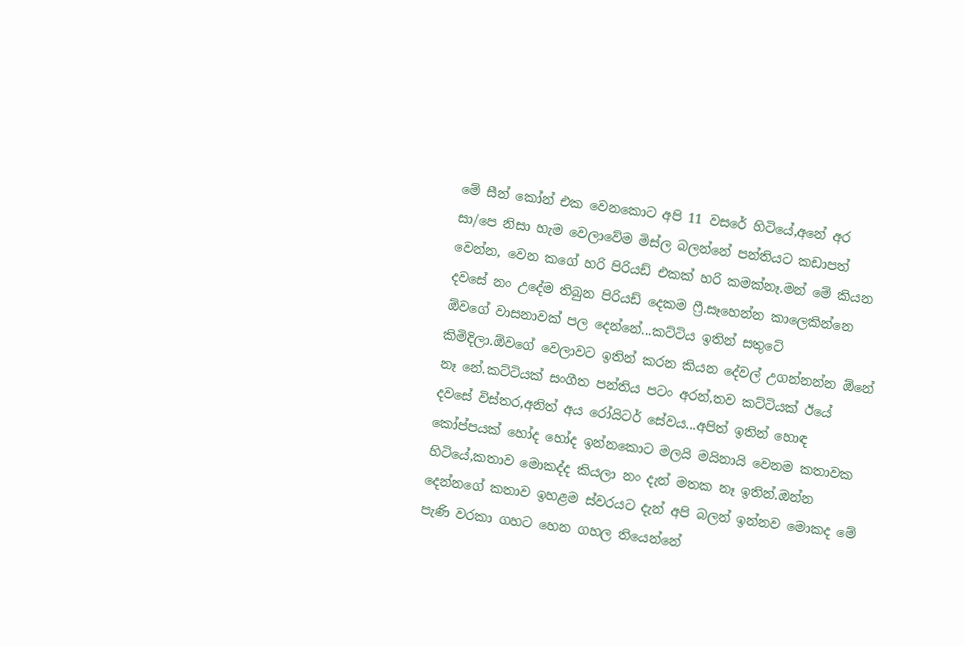මේ සීන් කෝන් එක වෙනකොට අපි 11 වසරේ හිටියේ,අනේ අර සා/පෙ නිසා හැම වෙලාවේම මිස්ල බලන්නේ පන්තියට කඩාපත් වෙන්න, වෙන කගේ හරි පිරියඩ් එකක් හරි කමක්නෑ.මන් මේ කියන දවසේ නං උදේම තිබුන පිරියඩ් දෙකම ෆ්‍රී.සෑහෙන්න කාලෙකින්නෙ ඕවගේ වාසනාවක් පල දෙන්නේ...කට්ටිය ඉතින් සතුටේ කිමිදිලා.ඕවගේ වෙලාවට ඉතින් කරන කියන දේවල් උගන්නන්න ඕනේ නෑ නේ.කට්ටියක් සංගීත පන්තිය පටං අරන්,තව කට්ටියක් ඊයේ දවසේ විස්තර,අනිත් අය රෝයිටර් සේවය...අපිත් ඉතින් හොඳ කෝප්පයක් හෝද හෝද ඉන්නකොට මලයි මයිනායි වෙනම කතාවක හිටියේ,කතාව මොකද්ද කියලා නං දැන් මතක නෑ ඉතින්.ඔන්න දෙන්නගේ කතාව ඉහළම ස්වරයට දැන් අපි බලන් ඉන්නව මොකද මේ පැණි වරකා ගහට හෙන ගහල තියෙන්නේ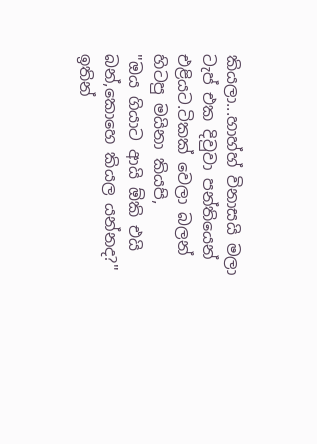කියලා...හාහ්හ් විනාසයි මලා ටැප් එක දිවුවා පන්තියෙන් එළියට.ටිකක් වෙලා බලන් හිටපු මයිනා කියපි,
"ඔය ගියාට ආයි ඕකි එයි බන්,කොහෙ කියල යන්නද?"
ඉතින්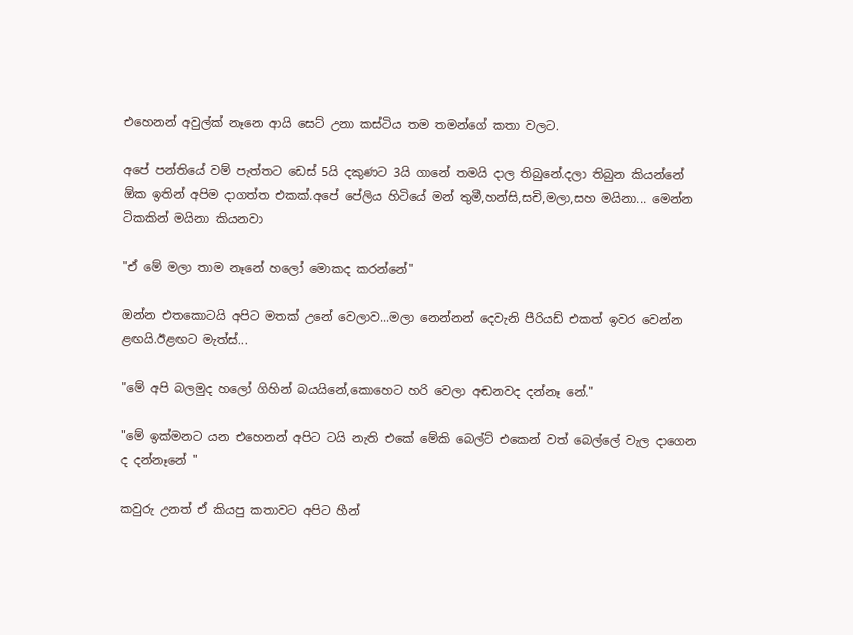එහෙනන් අවුල්ක් නෑනෙ ආයි සෙට් උනා කස්ටිය තම තමන්ගේ කතා වලට.

අපේ පන්තියේ වම් පැත්තට ඩෙස් 5යි දකුණට 3යි ගානේ තමයි දාල තිබුනේ.දලා තිබුන කියන්නේ ඕක ඉතින් අපිම දාගත්ත එකක්.අපේ පේලිය හිටියේ මන් තුමී,හන්සි,සචි,මලා,සහ මයිනා... මෙන්න ටිකකින් මයිනා කියනවා

"ඒ මේ මලා තාම නෑනේ හලෝ මොකද කරන්නේ"

ඔන්න එතකොටයි අපිට මතක් උනේ වෙලාව...මලා නෙන්නන් දෙවැනි පීරියඩ් එකත් ඉවර වෙන්න ළඟයි.ඊළඟට මැත්ස්...

"මේ අපි බලමුද හලෝ ගිහින් බයයිනේ,කොහෙට හරි වෙලා අඬනවද දන්නෑ නේ."

"මේ ඉක්මනට යන එහෙනන් අපිට ටයි නැති එකේ මේකි බෙල්ට් එකෙන් වත් බෙල්ලේ වැල දාගෙන ද දන්නෑනේ "

කවුරු උනත් ඒ කියපු කතාවට අපිට හීන්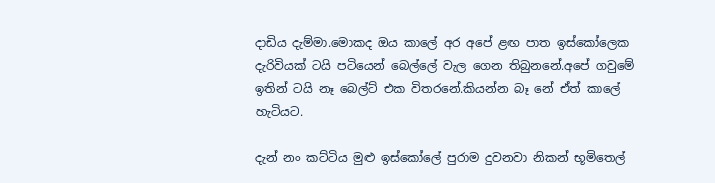දාඩිය දැම්මා.මොකද ඔය කාලේ අර අපේ ළඟ පාත ඉස්කෝලෙක දැරිවියක් ටයි පටියෙන් බෙල්ලේ වැල ගෙන තිබුනනේ.අපේ ගවුමේ ඉතින් ටයි නෑ බෙල්ට් එක විතරනේ.කියන්න බෑ නේ ඒත් කාලේ හැටියට.

දැන් නං කට්ටිය මුළු ඉස්කෝලේ පුරාම දුවනවා නිකන් භූමිතෙල්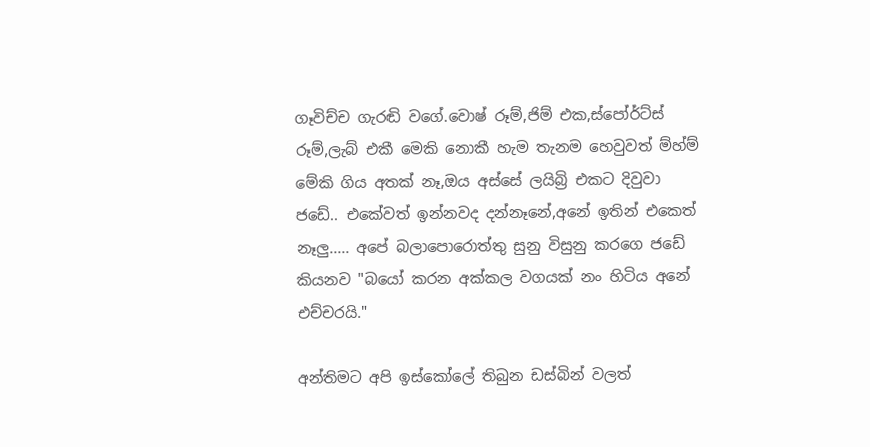ගෑවිච්ච ගැරඬි වගේ.වොෂ් රූම්,ජිම් එක,ස්පෝර්ට්ස් රූම්,ලැබ් එකී මෙකි නොකී හැම තැනම හෙවුවත් ම්හ්ම් මේකි ගිය අතක් නෑ,ඔය අස්සේ ලයිබ්‍රි එකට දිවුවා ජඩේ.. එකේවත් ඉන්නවද දන්නෑනේ,අනේ ඉතින් එකෙත් නෑලු..... අපේ බලාපොරොත්තු සුනු විසුනු කරගෙ ජඩේ කියනව "බයෝ කරන අක්කල වගයක් නං හිටිය අනේ එච්චරයි."

අන්තිමට අපි ඉස්කෝලේ තිබුන ඩස්බින් වලත්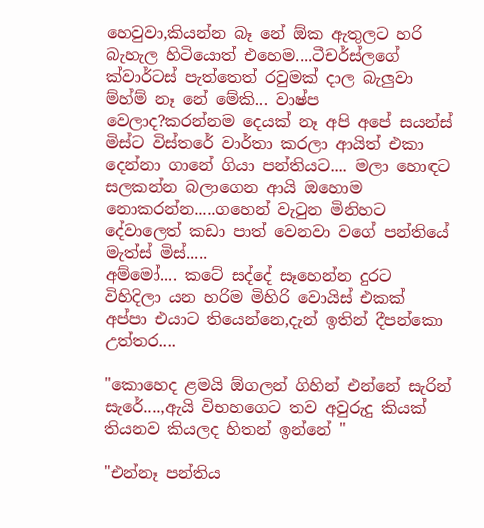හෙවුවා,කියන්න බෑ නේ ඕක ඇතුලට හරි බැහැල හිටියොත් එහෙම....ටීචර්ස්ලගේ ක්වාර්ටස් පැත්තෙත් රවුමක් දාල බැලුවා ම්හ්ම් නෑ නේ මේකි... වාෂ්ප වෙලාද?කරන්නම දෙයක් නෑ අපි අපේ සයන්ස් මිස්ට විස්තරේ වාර්තා කරලා ආයිත් එකා දෙන්නා ගානේ ගියා පන්තියට.... මලා හොඳට සලකන්න බලාගෙන ආයි ඔහොම නොකරන්න.....ගහෙන් වැටුන මිනිහට දේවාලෙත් කඩා පාත් වෙනවා වගේ පන්තියේ මැත්ස් මිස්.....
අම්මෝ.... කටේ සද්දේ සෑහෙන්න දුරට විහිදිලා යන හරිම මිහිරි වොයිස් එකක් අප්පා එයාට තියෙන්නෙ,දැන් ඉතින් දීපන්කො උත්තර....

"කොහෙද ළමයි ඕගලන් ගිහින් එන්නේ සැරින් සැරේ....,ඇයි විභහගෙට තව අවුරුදු කියක් තියනව කියලද හිතන් ඉන්නේ "

"එන්නෑ පන්තිය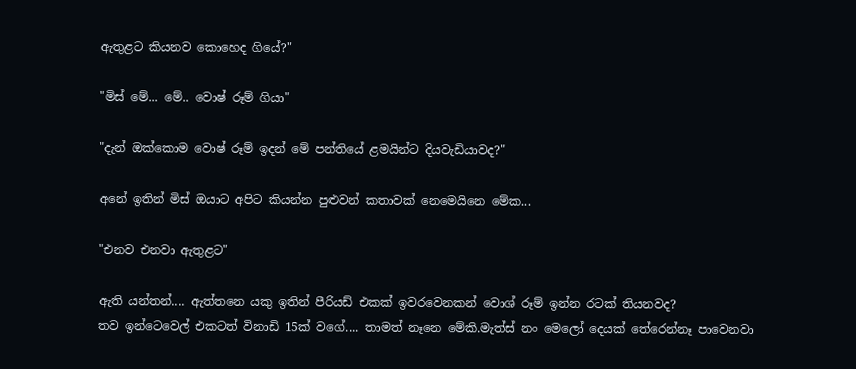ඇතුළට කියනව කොහෙද ගියේ?"

"මිස් මේ... මේ.. වොෂ් රූම් ගියා"

"දැන් ඔක්කොම වොෂ් රූම් ඉදන් මේ පන්තියේ ළමයින්ට දියවැඩියාවද?"

අනේ ඉතින් මිස් ඔයාට අපිට කියන්න පුළුවන් කතාවක් නෙමෙයිනෙ මේක...

"එනව එනවා ඇතුළට"

ඇති යන්තන්.... ඇත්තනෙ යකු ඉතින් පීරියඩ් එකක් ඉවරවෙනකන් වොශ් රූම් ඉන්න රටක් තියනවද?
තව ඉන්ටෙවෙල් එකටත් විනාඩි 15ක් වගේ.... තාමත් නෑනෙ මේකි.මැත්ස් නං මෙලෝ දෙයක් තේරෙන්නෑ පාවෙනවා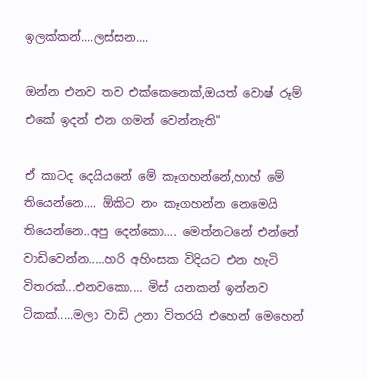ඉලක්කන්....ලස්සන....

ඔන්න එනව තව එක්කෙනෙක්,ඔයත් වොෂ් රූම් එකේ ඉදන් එන ගමන් වෙන්නැති"

ඒ කාටද දෙයියනේ මේ කෑගහන්නේ,හාහ් මේ තියෙන්නෙ.... ඕකිට නං කෑගහන්න නෙමෙයි තියෙන්නෙ..අපු දෙන්කො.... මෙත්නටනේ එන්නේ වාඩිවෙන්න.....හරි අහිංසක විදියට එන හැටි විතරක්...එනවකො.... මිස් යනකන් ඉන්නව ටිකක්.....මලා වාඩි උනා විතරයි එහෙන් මෙහෙන්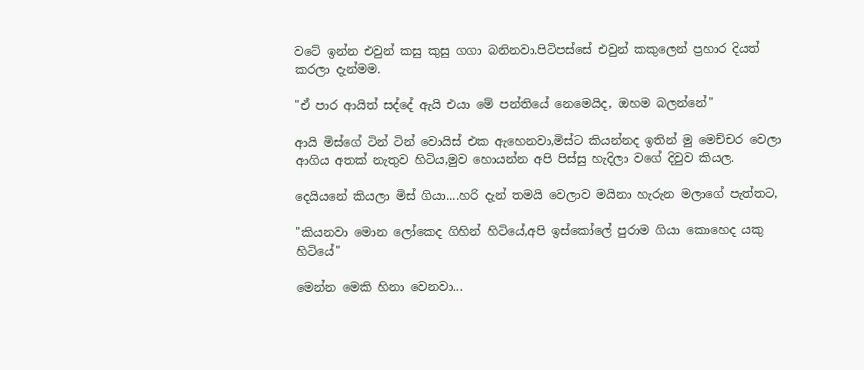වටේ ඉන්න එවුන් කසු කුසු ගගා බනිනවා.පිටිපස්සේ එවුන් කකුලෙන් ප්‍රහාර දියත් කරලා දැන්මම.

"ඒ පාර ආයිත් සද්දේ ඇයි එයා මේ පන්තියේ නෙමෙයිද, ඔහම බලන්නේ"

ආයි මිස්ගේ ටින් ටින් වොයිස් එක ඇහෙනවා,මිස්ට කියන්නද ඉතින් මු මෙච්චර වෙලා ආගිය අතක් නැතුව හිටිය,මුව හොයන්න අපි පිස්සු හැදිලා වගේ දිවුව කියල.

දෙයියනේ කියලා මිස් ගියා....හරි දැන් තමයි වෙලාව මයිනා හැරුන මලාගේ පැත්තට,

"කියනවා මොන ලෝකෙද ගිහින් හිටියේ,අපි ඉස්කෝලේ පුරාම ගියා කොහෙද යකු හිටියේ"

මෙන්න මෙකි හිනා වෙනවා...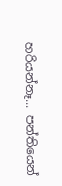හරියන්නෑ... පන්තියෙන්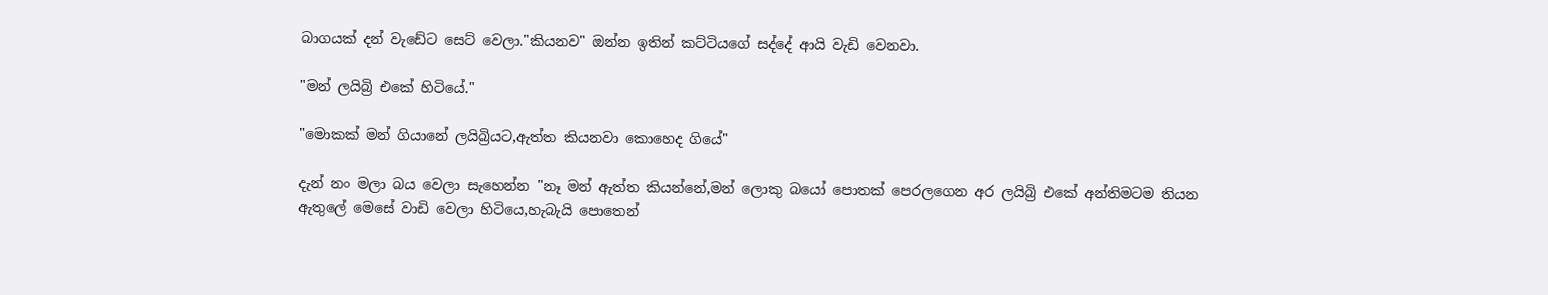බාගයක් දන් වැඩේට සෙට් වෙලා."කියනව" ඔන්න ඉතින් කට්ටියගේ සද්දේ ආයි වැඩි වෙනවා.

"මන් ලයිබ්‍රි එකේ හිටියේ."

"මොකක් මන් ගියානේ ලයිබ්‍රියට,ඇත්ත කියනවා කොහෙද ගියේ"

දැන් නං මලා බය වෙලා සැහෙන්න "නෑ මන් ඇත්ත කියන්නේ,මන් ලොකු බයෝ පොතක් පෙරලගෙන අර ලයිබ්‍රි එකේ අන්තිමටම තියන ඇතුලේ මෙසේ වාඩි වෙලා හිටියෙ,හැබැයි පොතෙන්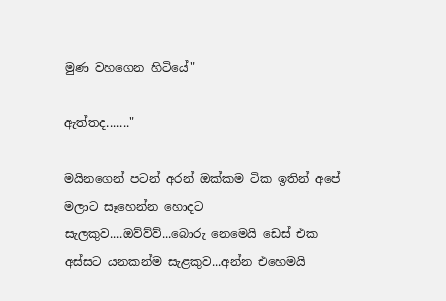මුණ වහගෙන හිටියේ"

ඇත්තද......."

මයිනගෙන් පටන් අරන් ඔක්කම ටික ඉතින් අපේ මලාට සෑහෙන්න හොදට සැලකුව....ඔව්ව්ව්...බොරු නෙමෙයි ඩෙස් එක අස්සට යනකන්ම සැළකුව...අන්න එහෙමයි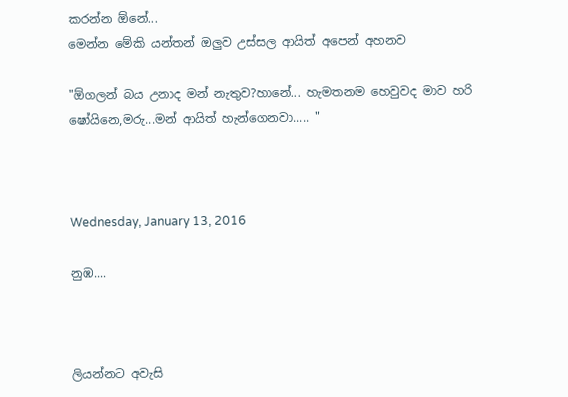කරන්න ඕනේ...
මෙන්න මේකි යන්තන් ඔලුව උස්සල ආයිත් අපෙන් අහනව

"ඕගලන් බය උනාද මන් නැතුව?හානේ... හැමතනම හෙවුවද මාව හරි ෂෝයිනෙ,මරු...මන් ආයිත් හැන්ගෙනවා..... "



Wednesday, January 13, 2016

නුඹ....



ලියන්නට අවැසි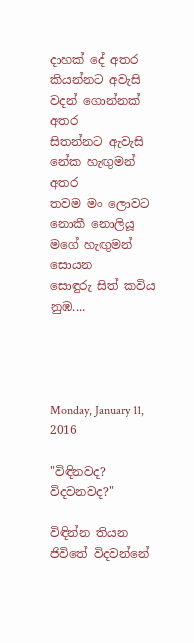දාහක් දේ අතර
කියන්නට අවැසි
වදන් ගොන්නක් අතර
සිතන්නට ඇවැසි
නේක හැඟුමන් අතර
තවම මං ලොවට
නොකී නොලියූ
මගේ හැඟුමන් සොයන
සොඳුරු සිත් කවිය නුඹ....




Monday, January 11, 2016

"විඳිනවද? විදවනවද?"

විඳින්න තියන ජිවිතේ විදවන්නේ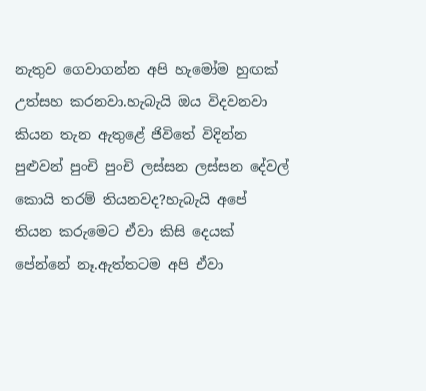නැතුව ගෙවාගන්න අපි හැමෝම හුඟක් උත්සහ කරනවා.හැබැයි ඔය විදවනවා කියන තැන ඇතුළේ ජිවිතේ විදින්න පුළුවන් පුංචි පුංචි ලස්සන ලස්සන දේවල් කොයි තරම් තියනවද?හැබැයි අපේ තියන කරුමෙට ඒවා කිසි දෙයක් පේන්නේ නෑ.ඇත්තටම අපි ඒවා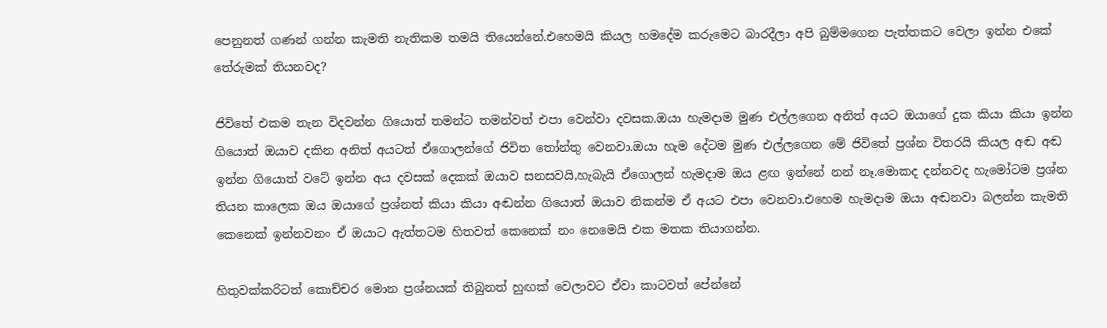පෙනුනත් ගණන් ගන්න කැමති නැතිකම තමයි තියෙන්නේ.එහෙමයි කියල හමදේම කරුමෙට බාරදීලා අපි බුම්මගෙන පැත්තකට වෙලා ඉන්න එකේ තේරුමක් තියනවද?

ජිවිතේ එකම තැන විදවන්න ගියොත් තමන්ට තමන්වත් එපා වෙන්වා දවසක.ඔයා හැමදාම මුණ එල්ලගෙන අනිත් අයට ඔයාගේ දුක කියා කියා ඉන්න ගියොත් ඔයාව දකින අනිත් අයටත් ඒගොලන්ගේ ජිවිත තෝන්තු වෙනවා.ඔයා හැම දේටම මුණ එල්ලගෙන මේ ජිවිතේ ප්‍රශ්න විතරයි කියල අඬ අඬ ඉන්න ගියොත් වටේ ඉන්න අය දවසක් දෙකක් ඔයාව සනසවයි,හැබැයි ඒගොලන් හැමදාම ඔය ළඟ ඉන්නේ නන් නෑ.මොකද දන්නවද හැමෝටම ප්‍රශ්න තියන කාලෙක ඔය ඔයාගේ ප්‍රශ්නත් කියා කියා අඬන්න ගියොත් ඔයාව නිකන්ම ඒ අයට එපා වෙනවා.එහෙම හැමදාම ඔයා අඬනවා බලන්න කැමති කෙනෙක් ඉන්නවනං ඒ ඔයාට ඇත්තටම හිතවත් කෙනෙක් නං නෙමෙයි එක මතක තියාගන්න.

හිතුවක්කරිටත් කොච්චර මොන ප්‍රශ්නයක් තිබුනත් හුඟක් වෙලාවට ඒවා කාටවත් පේන්නේ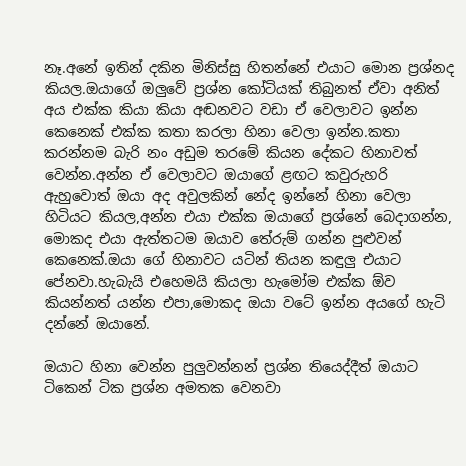නෑ.අනේ ඉතින් දකින මිනිස්සු හිතන්නේ එයාට මොන ප්‍රශ්නද කියල.ඔයාගේ ඔලුවේ ප්‍රශ්න කෝටියක් තිබුනත් ඒවා අනිත් අය එක්ක කියා කියා අඬනවට වඩා ඒ වෙලාවට ඉන්න කෙනෙක් එක්ක කතා කරලා හිනා වෙලා ඉන්න.කතා කරන්නම බැරි නං අඩුම තරමේ කියන දේකට හිනාවත් වෙන්න.අන්න ඒ වෙලාවට ඔයාගේ ළඟට කවුරුහරි ඇහුවොත් ඔයා අද අවුලකින් නේද ඉන්නේ හිනා වෙලා හිටියට කියල,අන්න එයා එක්ක ඔයාගේ ප්‍රශ්නේ බෙදාගන්න, මොකද එයා ඇත්තටම ඔයාව තේරුම් ගන්න පුළුවන් කෙනෙක්.ඔයා ගේ හිනාවට යටින් තියන කඳුලු එයාට පේනවා.හැබැයි එහෙමයි කියලා හැමෝම එක්ක ඕව කියන්නත් යන්න එපා,මොකද ඔයා වටේ ඉන්න අයගේ හැටි දන්නේ ඔයානේ.

ඔයාට හිනා වෙන්න පුලුවන්නන් ප්‍රශ්න තියෙද්දීත් ඔයාට ටිකෙන් ටික ප්‍රශ්න අමතක වෙනවා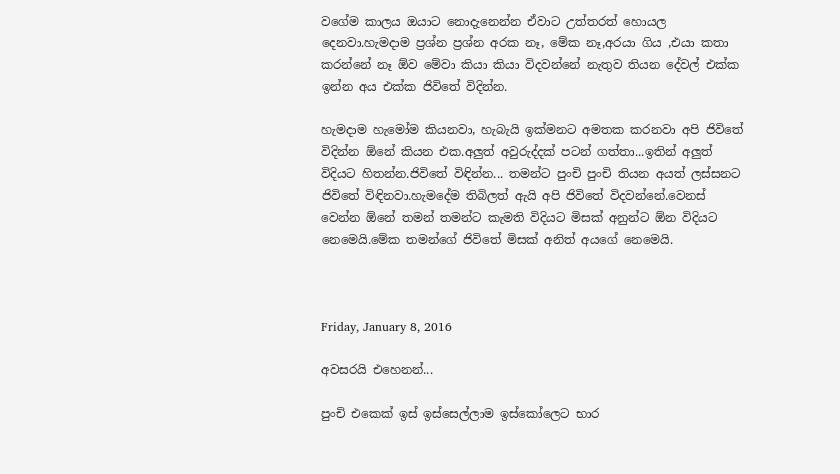වගේම කාලය ඔයාට නොදැනෙන්න ඒවාට උත්තරත් හොයල දෙනවා.හැමදාම ප්‍රශ්න ප්‍රශ්න අරක නෑ, මේක නෑ,අරයා ගිය ,එයා කතා කරන්නේ නෑ ඕව මේවා කියා කියා විදවන්නේ නැතුව තියන දේවල් එක්ක ඉන්න අය එක්ක ජිවිතේ විදින්න.

හැමදාම හැමෝම කියනවා, හැබැයි ඉක්මනට අමතක කරනවා අපි ජිවිතේ විදින්න ඕනේ කියන එක.අලුත් අවුරුද්දක් පටන් ගත්තා...ඉතින් අලුත් විදියට හිතන්න.ජිවිතේ විඳින්න... තමන්ට පුංචි පුංචි තියන අයත් ලස්සනට ජිවිතේ විඳිනවා.හැමදේම තිබිලත් ඇයි අපි ජිවිතේ විදවන්නේ.වෙනස් වෙන්න ඕනේ තමන් තමන්ට කැමති විදියට මිසක් අනුන්ට ඕන විදියට නෙමෙයි.මේක තමන්ගේ ජිවිතේ මිසක් අනිත් අයගේ නෙමෙයි.



Friday, January 8, 2016

අවසරයි එහෙනන්...

පුංචි එකෙක් ඉස් ඉස්සෙල්ලාම ඉස්කෝලෙට භාර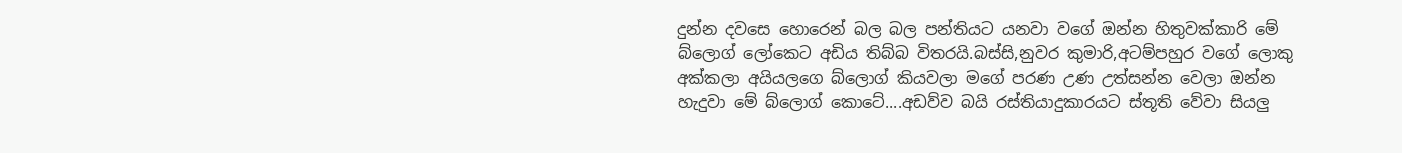දුන්න දවසෙ හොරෙන් බල බල පන්තියට යනවා වගේ ඔන්න හිතුවක්කාරි මේ බ්ලොග් ලෝකෙට අඩිය තිබ්බ විතරයි.බස්සි,නුවර කුමාරි,අටම්පහුර වගේ ලොකු අක්කලා අයියලගෙ බ්ලොග් කියවලා මගේ පරණ උණ උත්සන්න වෙලා ඔන්න හැදුවා මේ බ්ලොග් කොටේ....අඩව්ව බයි රස්තියාදුකාරයට ස්තූති වේවා සියලු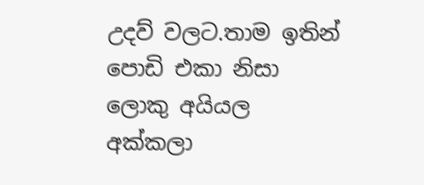උදව් වලට.තාම ඉතින් පොඩි එකා නිසා ලොකු අයියල අක්කලා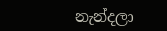නැන්දලා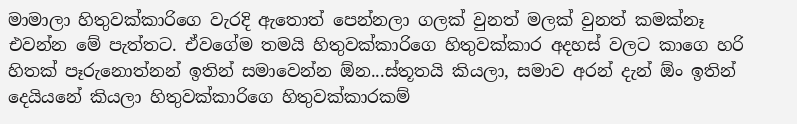මාමාලා හිතුවක්කාරිගෙ වැරදි ඇතොත් පෙන්නලා ගලක් වුනත් මලක් වුනත් කමක්නෑ එවන්න මේ පැත්තට. ඒවගේම තමයි හිතුවක්කාරිගෙ හිතුවක්කාර අදහස් වලට කාගෙ හරි හිතක් පෑරුනොත්නන් ඉතින් සමාවෙන්න ඕන...ස්තූතයි කියලා, සමාව අරන් දැන් ඕං ඉතින් දෙයියනේ කියලා හිතුවක්කාරිගෙ හිතුවක්කාරකම්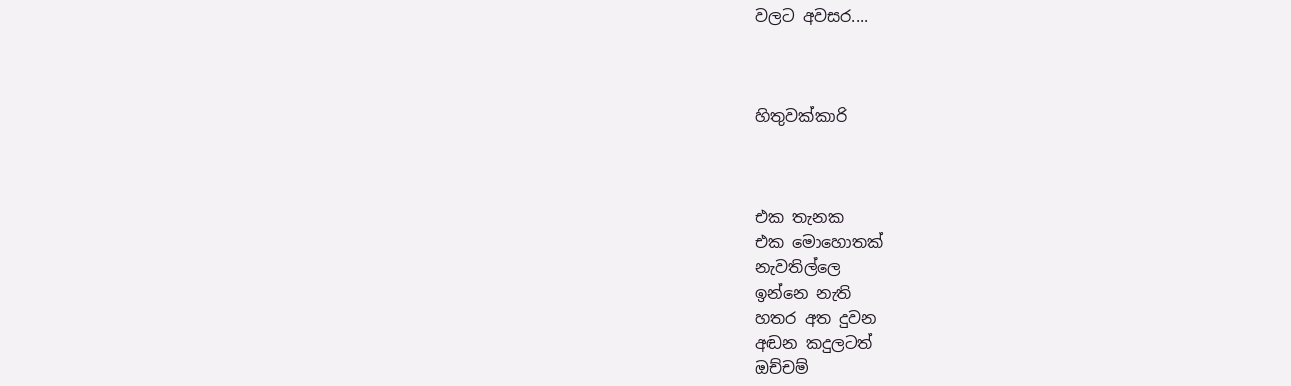වලට අවසර....



හිතුවක්කාරි



එක තැනක
එක මොහොතක්
නැවතිල්ලෙ
ඉන්නෙ නැති
හතර අත දුවන
අඬන කදුලටත්
ඔච්චම්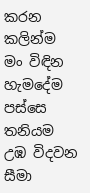කරන
කලින්ම
මං විඳින
හැමදේම
පස්සෙ තනියම
උඹ විදවන
සීමා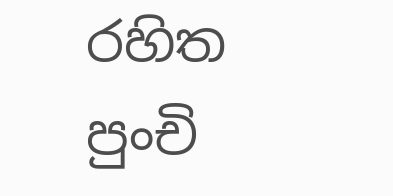රහිත
පුංචි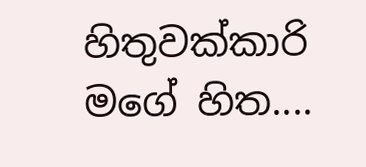හිතුවක්කාරි
මගේ හිත....